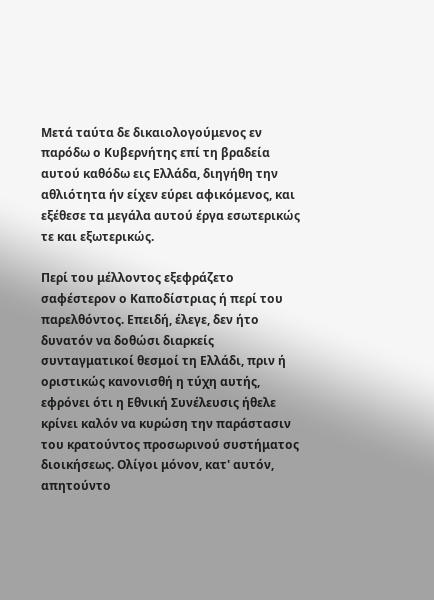Μετά ταύτα δε δικαιολογούμενος εν παρόδω ο Κυβερνήτης επί τη βραδεία αυτού καθόδω εις Ελλάδα, διηγήθη την αθλιότητα ήν είχεν εύρει αφικόμενος, και εξέθεσε τα μεγάλα αυτού έργα εσωτερικώς τε και εξωτερικώς.

Περί του μέλλοντος εξεφράζετο σαφέστερον ο Καποδίστριας ή περί του παρελθόντος. Επειδή, έλεγε, δεν ήτο δυνατόν να δοθώσι διαρκείς συνταγματικοί θεσμοί τη Ελλάδι, πριν ή οριστικώς κανονισθή η τύχη αυτής, εφρόνει ότι η Εθνική Συνέλευσις ήθελε κρίνει καλόν να κυρώση την παράστασιν του κρατούντος προσωρινού συστήματος διοικήσεως. Ολίγοι μόνον, κατ' αυτόν, απητούντο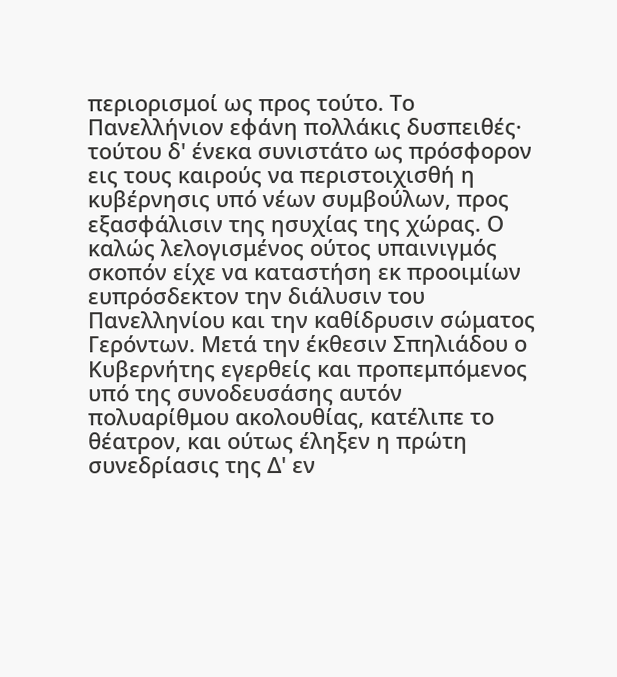περιορισμοί ως προς τούτο. Το Πανελλήνιον εφάνη πολλάκις δυσπειθές· τούτου δ' ένεκα συνιστάτο ως πρόσφορον εις τους καιρούς να περιστοιχισθή η κυβέρνησις υπό νέων συμβούλων, προς εξασφάλισιν της ησυχίας της χώρας. Ο καλώς λελογισμένος ούτος υπαινιγμός σκοπόν είχε να καταστήση εκ προοιμίων ευπρόσδεκτον την διάλυσιν του Πανελληνίου και την καθίδρυσιν σώματος Γερόντων. Μετά την έκθεσιν Σπηλιάδου ο Κυβερνήτης εγερθείς και προπεμπόμενος υπό της συνοδευσάσης αυτόν πολυαρίθμου ακολουθίας, κατέλιπε το θέατρον, και ούτως έληξεν η πρώτη συνεδρίασις της Δ' εν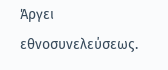Άργει εθνοσυνελεύσεως.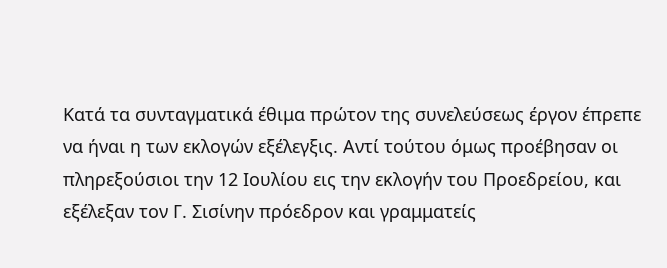Κατά τα συνταγματικά έθιμα πρώτον της συνελεύσεως έργον έπρεπε να ήναι η των εκλογών εξέλεγξις. Αντί τούτου όμως προέβησαν οι πληρεξούσιοι την 12 Ιουλίου εις την εκλογήν του Προεδρείου, και εξέλεξαν τον Γ. Σισίνην πρόεδρον και γραμματείς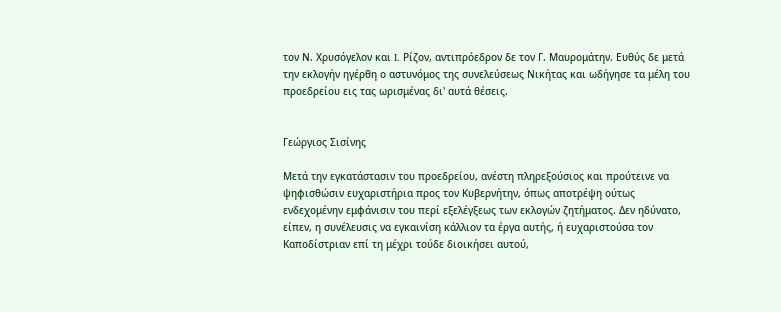τον Ν. Χρυσόγελον και I. Ρίζον, αντιπρόεδρον δε τον Γ. Μαυρομάτην. Ευθύς δε μετά την εκλογήν ηγέρθη ο αστυνόμος της συνελεύσεως Νικήτας και ωδήγησε τα μέλη του προεδρείου εις τας ωρισμένας δι' αυτά θέσεις.


Γεώργιος Σισίνης

Μετά την εγκατάστασιν του προεδρείου, ανέστη πληρεξούσιος και προύτεινε να ψηφισθώσιν ευχαριστήρια προς τον Κυβερνήτην, όπως αποτρέψη ούτως ενδεχομένην εμφάνισιν του περί εξελέγξεως των εκλογών ζητήματος. Δεν ηδύνατο, είπεν, η συνέλευσις να εγκαινίση κάλλιον τα έργα αυτής, ή ευχαριστούσα τον Καποδίστριαν επί τη μέχρι τούδε διοικήσει αυτού,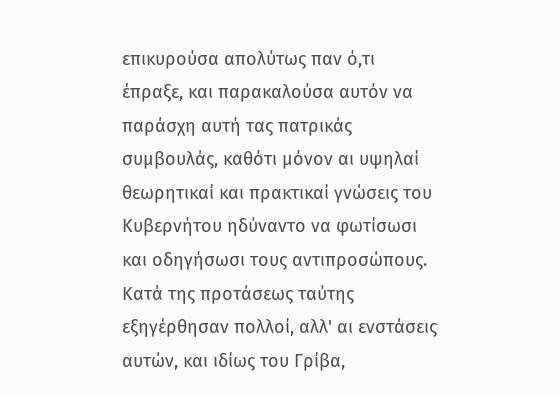επικυρούσα απολύτως παν ό,τι έπραξε, και παρακαλούσα αυτόν να παράσχη αυτή τας πατρικάς συμβουλάς, καθότι μόνον αι υψηλαί θεωρητικαί και πρακτικαί γνώσεις του Κυβερνήτου ηδύναντο να φωτίσωσι και οδηγήσωσι τους αντιπροσώπους. Κατά της προτάσεως ταύτης εξηγέρθησαν πολλοί, αλλ' αι ενστάσεις αυτών, και ιδίως του Γρίβα,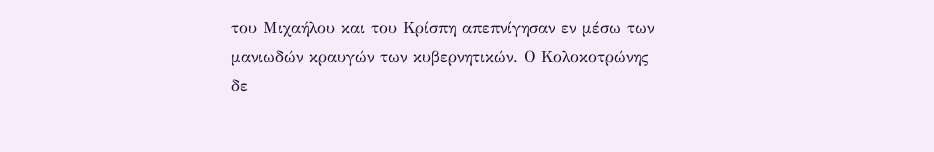του Μιχαήλου και του Κρίσπη απεπνίγησαν εν μέσω των μανιωδών κραυγών των κυβερνητικών. Ο Κολοκοτρώνης δε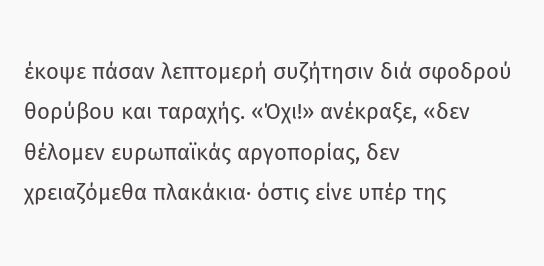έκοψε πάσαν λεπτομερή συζήτησιν διά σφοδρού θορύβου και ταραχής. «Όχι!» ανέκραξε, «δεν θέλομεν ευρωπαϊκάς αργοπορίας, δεν χρειαζόμεθα πλακάκια· όστις είνε υπέρ της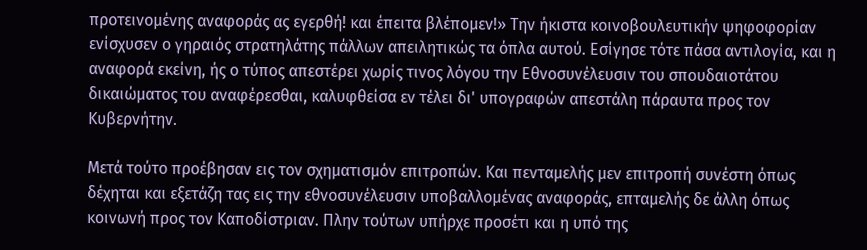προτεινομένης αναφοράς ας εγερθή! και έπειτα βλέπομεν!» Την ήκιστα κοινοβουλευτικήν ψηφοφορίαν ενίσχυσεν ο γηραιός στρατηλάτης πάλλων απειλητικώς τα όπλα αυτού. Εσίγησε τότε πάσα αντιλογία, και η αναφορά εκείνη, ής ο τύπος απεστέρει χωρίς τινος λόγου την Εθνοσυνέλευσιν του σπουδαιοτάτου δικαιώματος του αναφέρεσθαι, καλυφθείσα εν τέλει δι' υπογραφών απεστάλη πάραυτα προς τον Κυβερνήτην.

Μετά τούτο προέβησαν εις τον σχηματισμόν επιτροπών. Και πενταμελής μεν επιτροπή συνέστη όπως δέχηται και εξετάζη τας εις την εθνοσυνέλευσιν υποβαλλομένας αναφοράς, επταμελής δε άλλη όπως κοινωνή προς τον Καποδίστριαν. Πλην τούτων υπήρχε προσέτι και η υπό της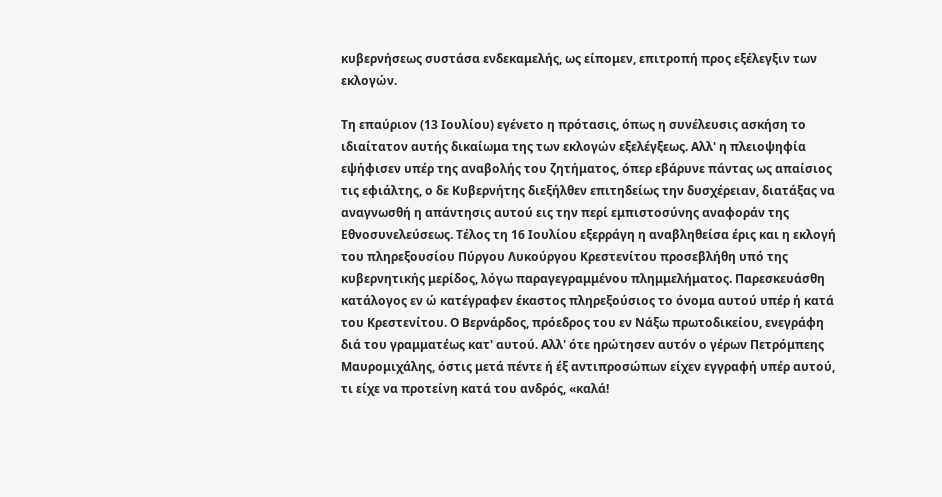κυβερνήσεως συστάσα ενδεκαμελής, ως είπομεν, επιτροπή προς εξέλεγξιν των εκλογών.

Τη επαύριον (13 Ιουλίου) εγένετο η πρότασις, όπως η συνέλευσις ασκήση το ιδιαίτατον αυτής δικαίωμα της των εκλογών εξελέγξεως. Αλλ' η πλειοψηφία εψήφισεν υπέρ της αναβολής του ζητήματος, όπερ εβάρυνε πάντας ως απαίσιος τις εφιάλτης, ο δε Κυβερνήτης διεξήλθεν επιτηδείως την δυσχέρειαν, διατάξας να αναγνωσθή η απάντησις αυτού εις την περί εμπιστοσύνης αναφοράν της Εθνοσυνελεύσεως. Τέλος τη 16 Ιουλίου εξερράγη η αναβληθείσα έρις και η εκλογή του πληρεξουσίου Πύργου Λυκούργου Κρεστενίτου προσεβλήθη υπό της κυβερνητικής μερίδος, λόγω παραγεγραμμένου πλημμελήματος. Παρεσκευάσθη κατάλογος εν ώ κατέγραφεν έκαστος πληρεξούσιος το όνομα αυτού υπέρ ή κατά του Κρεστενίτου. Ο Βερνάρδος, πρόεδρος του εν Νάξω πρωτοδικείου, ενεγράφη διά του γραμματέως κατ' αυτού. Αλλ' ότε ηρώτησεν αυτόν ο γέρων Πετρόμπεης Μαυρομιχάλης, όστις μετά πέντε ή έξ αντιπροσώπων είχεν εγγραφή υπέρ αυτού, τι είχε να προτείνη κατά του ανδρός, «καλά!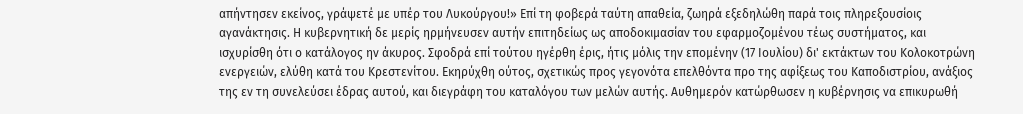απήντησεν εκείνος, γράψετέ με υπέρ του Λυκούργου!» Επί τη φοβερά ταύτη απαθεία, ζωηρά εξεδηλώθη παρά τοις πληρεξουσίοις αγανάκτησις. Η κυβερνητική δε μερίς ηρμήνευσεν αυτήν επιτηδείως ως αποδοκιμασίαν του εφαρμοζομένου τέως συστήματος, και ισχυρίσθη ότι ο κατάλογος ην άκυρος. Σφοδρά επί τούτου ηγέρθη έρις, ήτις μόλις την επομένην (17 Ιουλίου) δι' εκτάκτων του Κολοκοτρώνη ενεργειών, ελύθη κατά του Κρεστενίτου. Εκηρύχθη ούτος, σχετικώς προς γεγονότα επελθόντα προ της αφίξεως του Καποδιστρίου, ανάξιος της εν τη συνελεύσει έδρας αυτού, και διεγράφη του καταλόγου των μελών αυτής. Αυθημερόν κατώρθωσεν η κυβέρνησις να επικυρωθή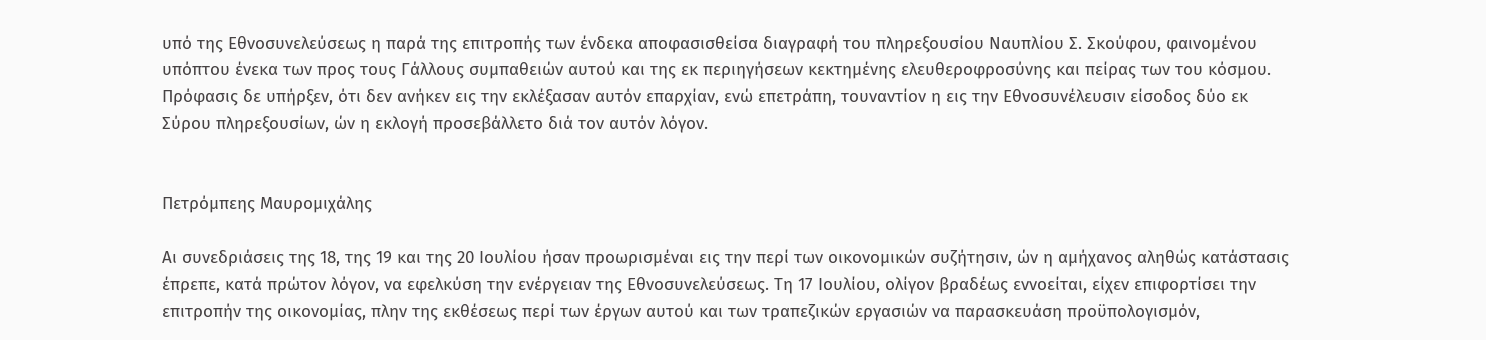υπό της Εθνοσυνελεύσεως η παρά της επιτροπής των ένδεκα αποφασισθείσα διαγραφή του πληρεξουσίου Ναυπλίου Σ. Σκούφου, φαινομένου υπόπτου ένεκα των προς τους Γάλλους συμπαθειών αυτού και της εκ περιηγήσεων κεκτημένης ελευθεροφροσύνης και πείρας των του κόσμου. Πρόφασις δε υπήρξεν, ότι δεν ανήκεν εις την εκλέξασαν αυτόν επαρχίαν, ενώ επετράπη, τουναντίον η εις την Εθνοσυνέλευσιν είσοδος δύο εκ Σύρου πληρεξουσίων, ών η εκλογή προσεβάλλετο διά τον αυτόν λόγον.


Πετρόμπεης Μαυρομιχάλης

Αι συνεδριάσεις της 18, της 19 και της 20 Ιουλίου ήσαν προωρισμέναι εις την περί των οικονομικών συζήτησιν, ών η αμήχανος αληθώς κατάστασις έπρεπε, κατά πρώτον λόγον, να εφελκύση την ενέργειαν της Εθνοσυνελεύσεως. Τη 17 Ιουλίου, ολίγον βραδέως εννοείται, είχεν επιφορτίσει την επιτροπήν της οικονομίας, πλην της εκθέσεως περί των έργων αυτού και των τραπεζικών εργασιών να παρασκευάση προϋπολογισμόν,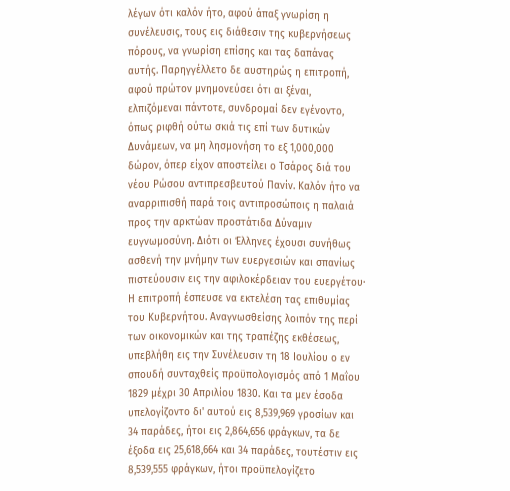λέγων ότι καλόν ήτο, αφού άπαξ γνωρίση η συνέλευσις, τους εις διάθεσιν της κυβερνήσεως πόρους, να γνωρίση επίσης και τας δαπάνας αυτής. Παρηγγέλλετο δε αυστηρώς η επιτροπή, αφού πρώτον μνημονεύσει ότι αι ξέναι, ελπιζόμεναι πάντοτε, συνδρομαί δεν εγένοντο, όπως ριφθή ούτω σκιά τις επί των δυτικών Δυνάμεων, να μη λησμονήση το εξ 1,000,000 δώρον, όπερ είχoν αποστείλει ο Τσάρος διά του νέου Ρώσου αντιπρεσβευτού Πανίν. Καλόν ήτο να αναρριπισθή παρά τοις αντιπροσώποις η παλαιά προς την αρκτώαν προστάτιδα Δύναμιν ευγνωμοσύνη. Διότι οι Έλληνες έχουσι συνήθως ασθενή την μνήμην των ευεργεσιών και σπανίως πιστεύουσιν εις την αφιλοκέρδειαν του ευεργέτου· Η επιτροπή έσπευσε να εκτελέση τας επιθυμίας του Κυβερνήτου. Αναγνωσθείσης λοιπόν της περί των οικονομικών και της τραπέζης εκθέσεως, υπεβλήθη εις την Συνέλευσιν τη 18 Ιουλίου ο εν σπουδή συνταχθείς προϋπολογισμός από 1 Μαΐου 1829 μέχρι 30 Απριλίου 1830. Και τα μεν έσοδα υπελογίζοντο δι' αυτού εις 8,539,969 γροσίων και 34 παράδες, ήτοι εις 2,864,656 φράγκων, τα δε έξοδα εις 25,618,664 και 34 παράδες, τουτέστιν εις 8,539,555 φράγκων, ήτοι προϋπελογίζετο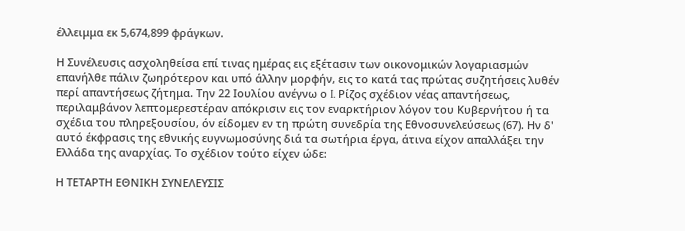έλλειμμα εκ 5,674,899 φράγκων.

Η Συνέλευσις ασχοληθείσα επί τινας ημέρας εις εξέτασιν των οικονομικών λογαριασμών επανήλθε πάλιν ζωηρότερον και υπό άλλην μορφήν, εις το κατά τας πρώτας συζητήσεις λυθέν περί απαντήσεως ζήτημα. Την 22 Ιουλίου ανέγνω ο I. Ρίζος σχέδιον νέας απαντήσεως, περιλαμβάνον λεπτομερεστέραν απόκρισιν εις τον εναρκτήριον λόγον του Κυβερνήτου ή τα σχέδια του πληρεξουσίου, όν είδομεν εν τη πρώτη συνεδρία της Εθνοσυνελεύσεως (67). Ην δ' αυτό έκφρασις της εθνικής ευγνωμοσύνης διά τα σωτήρια έργα, άτινα είχον απαλλάξει την Ελλάδα της αναρχίας. Το σχέδιον τούτο είχεν ώδε:

Η ΤΕΤΑΡΤΗ ΕΘΝΙΚΗ ΣΥΝΕΛΕΥΣΙΣ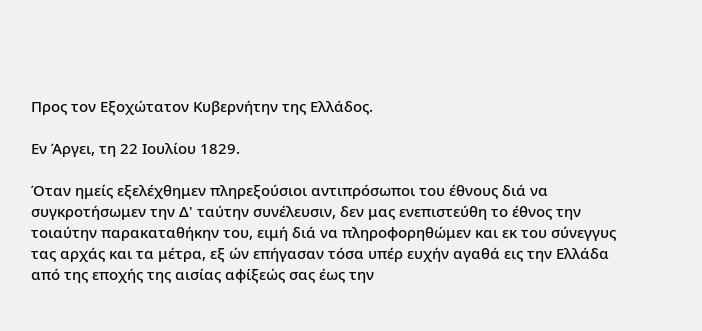Προς τον Εξοχώτατον Κυβερνήτην της Ελλάδος.

Εν Άργει, τη 22 Ιουλίου 1829.

Όταν ημείς εξελέχθημεν πληρεξούσιοι αντιπρόσωποι του έθνους διά να συγκροτήσωμεν την Δ' ταύτην συνέλευσιν, δεν μας ενεπιστεύθη το έθνος την τοιαύτην παρακαταθήκην του, ειμή διά να πληροφορηθώμεν και εκ του σύνεγγυς τας αρχάς και τα μέτρα, εξ ών επήγασαν τόσα υπέρ ευχήν αγαθά εις την Ελλάδα από της εποχής της αισίας αφίξεώς σας έως την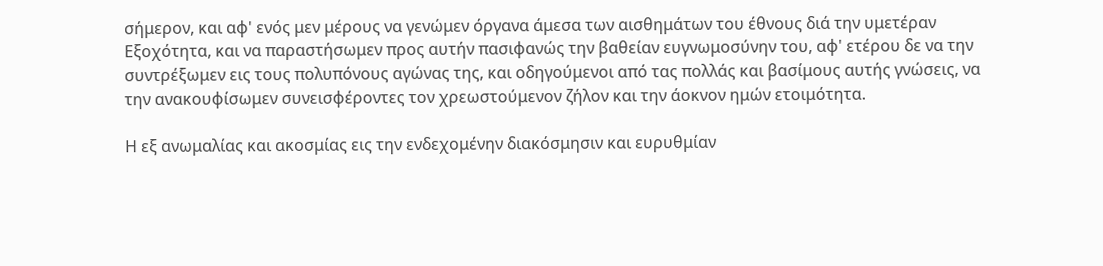σήμερον, και αφ' ενός μεν μέρους να γενώμεν όργανα άμεσα των αισθημάτων του έθνους διά την υμετέραν Εξοχότητα, και να παραστήσωμεν προς αυτήν πασιφανώς την βαθείαν ευγνωμοσύνην του, αφ' ετέρου δε να την συντρέξωμεν εις τους πολυπόνους αγώνας της, και οδηγούμενοι από τας πολλάς και βασίμους αυτής γνώσεις, να την ανακουφίσωμεν συνεισφέροντες τον χρεωστούμενον ζήλον και την άοκνον ημών ετοιμότητα.

Η εξ ανωμαλίας και ακοσμίας εις την ενδεχομένην διακόσμησιν και ευρυθμίαν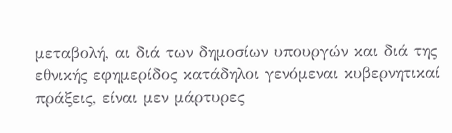μεταβολή, αι διά των δημοσίων υπουργών και διά της εθνικής εφημερίδος κατάδηλοι γενόμεναι κυβερνητικαί πράξεις, είναι μεν μάρτυρες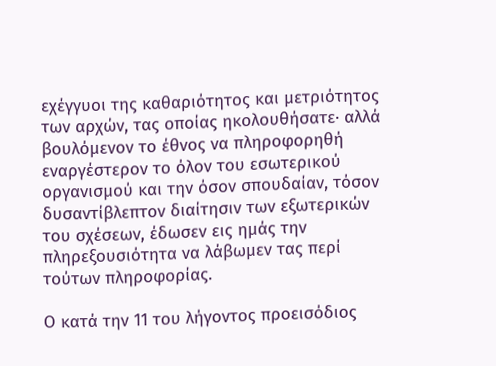εχέγγυοι της καθαριότητος και μετριότητος των αρχών, τας οποίας ηκολουθήσατε· αλλά βουλόμενον το έθνος να πληροφορηθή εναργέστερον το όλον του εσωτερικού οργανισμού και την όσον σπουδαίαν, τόσον δυσαντίβλεπτον διαίτησιν των εξωτερικών του σχέσεων, έδωσεν εις ημάς την πληρεξουσιότητα να λάβωμεν τας περί τούτων πληροφορίας.

Ο κατά την 11 του λήγοντος προεισόδιος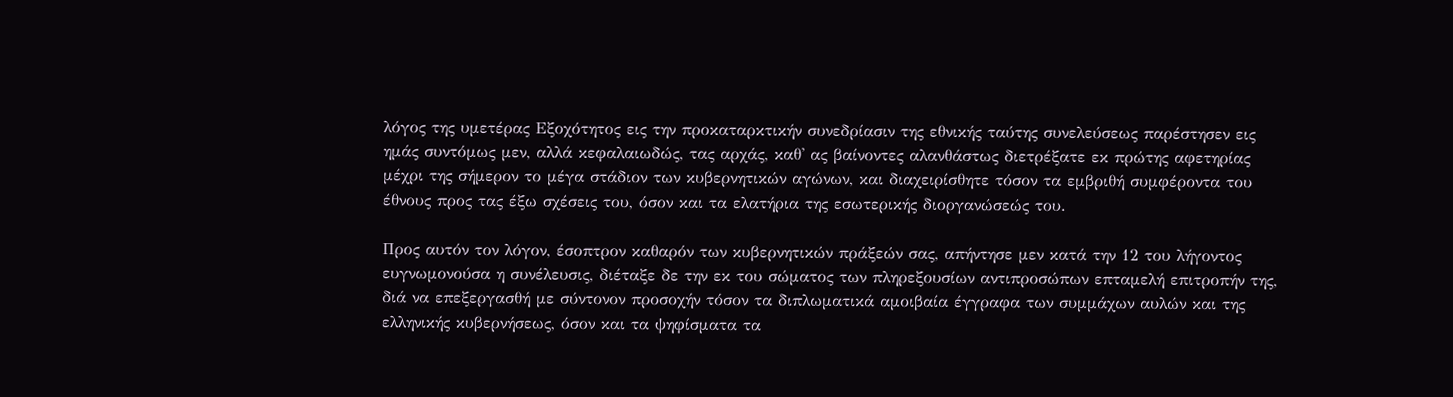λόγος της υμετέρας Εξοχότητος εις την προκαταρκτικήν συνεδρίασιν της εθνικής ταύτης συνελεύσεως παρέστησεν εις ημάς συντόμως μεν, αλλά κεφαλαιωδώς, τας αρχάς, καθ' ας βαίνοντες αλανθάστως διετρέξατε εκ πρώτης αφετηρίας μέχρι της σήμερον το μέγα στάδιον των κυβερνητικών αγώνων, και διαχειρίσθητε τόσον τα εμβριθή συμφέροντα του έθνους προς τας έξω σχέσεις του, όσον και τα ελατήρια της εσωτερικής διοργανώσεώς του.

Προς αυτόν τον λόγον, έσοπτρον καθαρόν των κυβερνητικών πράξεών σας, απήντησε μεν κατά την 12 του λήγοντος ευγνωμονούσα η συνέλευσις, διέταξε δε την εκ του σώματος των πληρεξουσίων αντιπροσώπων επταμελή επιτροπήν της, διά να επεξεργασθή με σύντονον προσοχήν τόσον τα διπλωματικά αμοιβαία έγγραφα των συμμάχων αυλών και της ελληνικής κυβερνήσεως, όσον και τα ψηφίσματα τα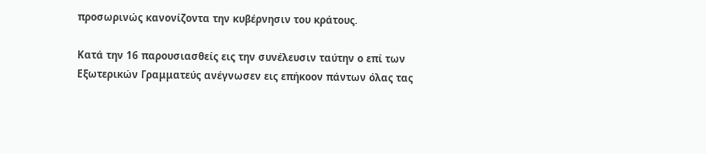προσωρινώς κανονίζοντα την κυβέρνησιν του κράτους.

Κατά την 16 παρουσιασθείς εις την συνέλευσιν ταύτην ο επί των Εξωτερικών Γραμματεύς ανέγνωσεν εις επήκοον πάντων όλας τας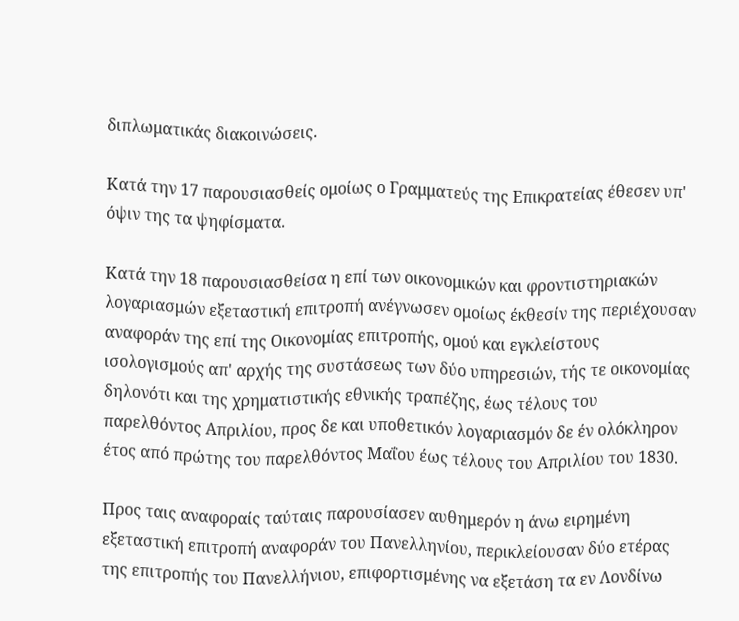διπλωματικάς διακοινώσεις.

Κατά την 17 παρουσιασθείς ομοίως ο Γραμματεύς της Επικρατείας έθεσεν υπ' όψιν της τα ψηφίσματα.

Κατά την 18 παρουσιασθείσα η επί των οικονομικών και φροντιστηριακών λογαριασμών εξεταστική επιτροπή ανέγνωσεν ομοίως έκθεσίν της περιέχουσαν αναφοράν της επί της Οικονομίας επιτροπής, ομού και εγκλείστους ισολογισμούς απ' αρχής της συστάσεως των δύο υπηρεσιών, τής τε οικονομίας δηλονότι και της χρηματιστικής εθνικής τραπέζης, έως τέλους του παρελθόντος Απριλίου, προς δε και υποθετικόν λογαριασμόν δε έν ολόκληρον έτος από πρώτης του παρελθόντος Μαΐου έως τέλους του Απριλίου του 1830.

Προς ταις αναφοραίς ταύταις παρουσίασεν αυθημερόν η άνω ειρημένη εξεταστική επιτροπή αναφοράν του Πανελληνίου, περικλείουσαν δύο ετέρας της επιτροπής του Πανελλήνιου, επιφορτισμένης να εξετάση τα εν Λονδίνω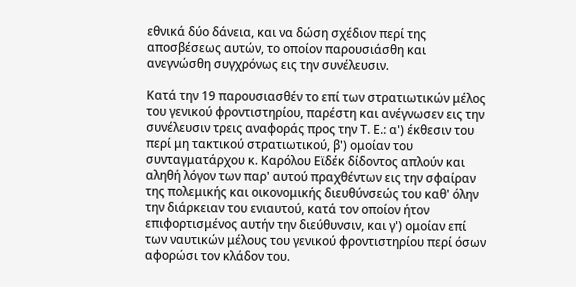εθνικά δύο δάνεια, και να δώση σχέδιον περί της αποσβέσεως αυτών, το οποίον παρουσιάσθη και ανεγνώσθη συγχρόνως εις την συνέλευσιν.

Κατά την 19 παρουσιασθέν το επί των στρατιωτικών μέλος του γενικού φροντιστηρίου, παρέστη και ανέγνωσεν εις την συνέλευσιν τρεις αναφοράς προς την Τ. Ε.: α') έκθεσιν του περί μη τακτικού στρατιωτικού, β') ομοίαν του συνταγματάρχου κ. Καρόλου Εϊδέκ δίδοντος απλούν και αληθή λόγον των παρ' αυτού πραχθέντων εις την σφαίραν της πολεμικής και οικονομικής διευθύνσεώς του καθ' όλην την διάρκειαν του ενιαυτού, κατά τον οποίον ήτον επιφορτισμένος αυτήν την διεύθυνσιν, και γ') ομοίαν επί των ναυτικών μέλους του γενικού φροντιστηρίου περί όσων αφορώσι τον κλάδον του.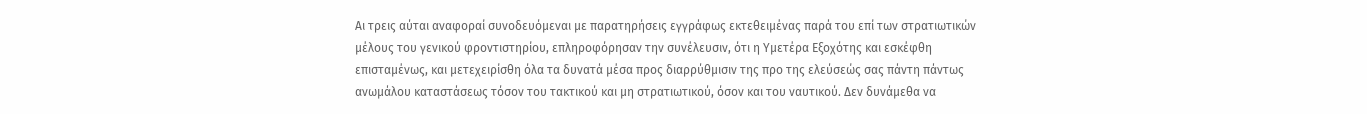Αι τρεις αύται αναφοραί συνοδευόμεναι με παρατηρήσεις εγγράφως εκτεθειμένας παρά του επί των στρατιωτικών μέλους του γενικού φροντιστηρίου, επληροφόρησαν την συνέλευσιν, ότι η Υμετέρα Εξοχότης και εσκέφθη επισταμένως, και μετεχειρίσθη όλα τα δυνατά μέσα προς διαρρύθμισιν της προ της ελεύσεώς σας πάντη πάντως ανωμάλου καταστάσεως τόσον του τακτικού και μη στρατιωτικού, όσον και του ναυτικού. Δεν δυνάμεθα να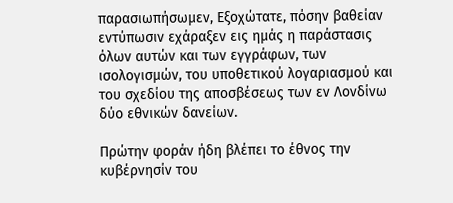παρασιωπήσωμεν, Εξοχώτατε, πόσην βαθείαν εντύπωσιν εχάραξεν εις ημάς η παράστασις όλων αυτών και των εγγράφων, των ισολογισμών, του υποθετικού λογαριασμού και του σχεδίου της αποσβέσεως των εν Λονδίνω δύο εθνικών δανείων.

Πρώτην φοράν ήδη βλέπει το έθνος την κυβέρνησίν του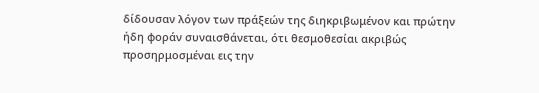δίδουσαν λόγον των πράξεών της διηκριβωμένον και πρώτην ήδη φοράν συναισθάνεται, ότι θεσμοθεσίαι ακριβώς προσηρμοσμέναι εις την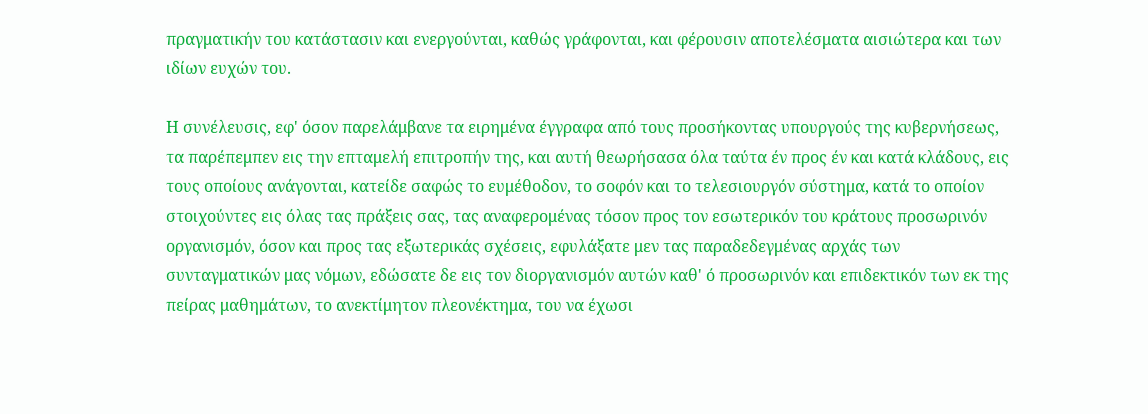πραγματικήν του κατάστασιν και ενεργούνται, καθώς γράφονται, και φέρουσιν αποτελέσματα αισιώτερα και των ιδίων ευχών του.

Η συνέλευσις, εφ' όσον παρελάμβανε τα ειρημένα έγγραφα από τους προσήκοντας υπουργούς της κυβερνήσεως, τα παρέπεμπεν εις την επταμελή επιτροπήν της, και αυτή θεωρήσασα όλα ταύτα έν προς έν και κατά κλάδους, εις τους οποίους ανάγονται, κατείδε σαφώς το ευμέθοδον, το σοφόν και το τελεσιουργόν σύστημα, κατά το οποίον στοιχούντες εις όλας τας πράξεις σας, τας αναφερομένας τόσον προς τον εσωτερικόν του κράτους προσωρινόν οργανισμόν, όσον και προς τας εξωτερικάς σχέσεις, εφυλάξατε μεν τας παραδεδεγμένας αρχάς των συνταγματικών μας νόμων, εδώσατε δε εις τον διοργανισμόν αυτών καθ' ό προσωρινόν και επιδεκτικόν των εκ της πείρας μαθημάτων, το ανεκτίμητον πλεονέκτημα, του να έχωσι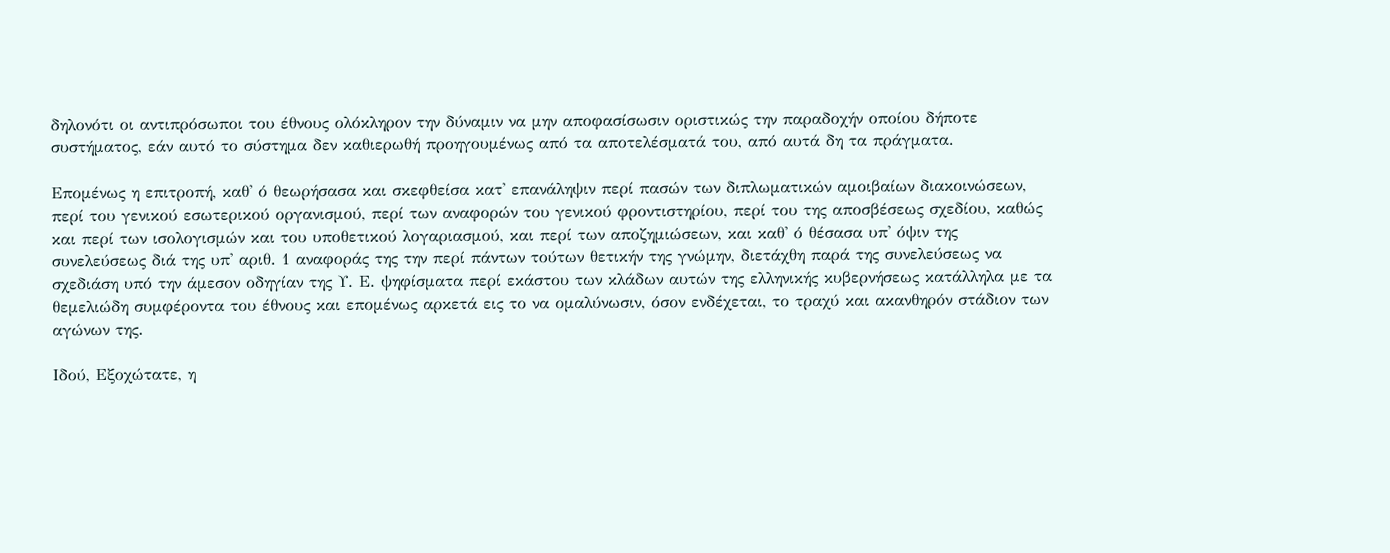δηλονότι οι αντιπρόσωποι του έθνους ολόκληρον την δύναμιν να μην αποφασίσωσιν οριστικώς την παραδοχήν οποίου δήποτε συστήματος, εάν αυτό το σύστημα δεν καθιερωθή προηγουμένως από τα αποτελέσματά του, από αυτά δη τα πράγματα.

Επομένως η επιτροπή, καθ' ό θεωρήσασα και σκεφθείσα κατ' επανάληψιν περί πασών των διπλωματικών αμοιβαίων διακοινώσεων, περί του γενικού εσωτερικού οργανισμού, περί των αναφορών του γενικού φροντιστηρίου, περί του της αποσβέσεως σχεδίου, καθώς και περί των ισολογισμών και του υποθετικού λογαριασμού, και περί των αποζημιώσεων, και καθ' ό θέσασα υπ' όψιν της συνελεύσεως διά της υπ' αριθ. 1 αναφοράς της την περί πάντων τούτων θετικήν της γνώμην, διετάχθη παρά της συνελεύσεως να σχεδιάση υπό την άμεσον οδηγίαν της Υ. Ε. ψηφίσματα περί εκάστου των κλάδων αυτών της ελληνικής κυβερνήσεως κατάλληλα με τα θεμελιώδη συμφέροντα του έθνους και επομένως αρκετά εις το να ομαλύνωσιν, όσον ενδέχεται, το τραχύ και ακανθηρόν στάδιον των αγώνων της.

Ιδού, Εξοχώτατε, η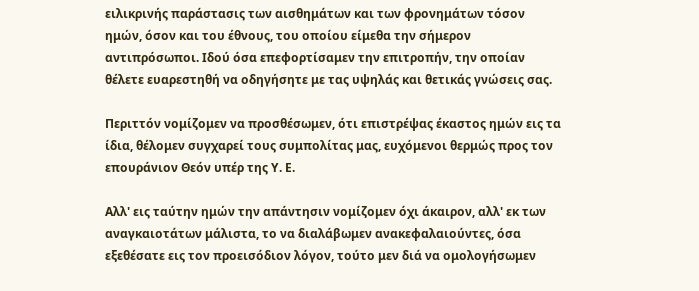ειλικρινής παράστασις των αισθημάτων και των φρονημάτων τόσον ημών, όσον και του έθνους, του οποίου είμεθα την σήμερον αντιπρόσωποι. Ιδού όσα επεφορτίσαμεν την επιτροπήν, την οποίαν θέλετε ευαρεστηθή να οδηγήσητε με τας υψηλάς και θετικάς γνώσεις σας.

Περιττόν νομίζομεν να προσθέσωμεν, ότι επιστρέψας έκαστος ημών εις τα ίδια, θέλομεν συγχαρεί τους συμπολίτας μας, ευχόμενοι θερμώς προς τον επουράνιον Θεόν υπέρ της Υ. Ε.

Αλλ' εις ταύτην ημών την απάντησιν νομίζομεν όχι άκαιρον, αλλ' εκ των αναγκαιοτάτων μάλιστα, το να διαλάβωμεν ανακεφαλαιούντες, όσα εξεθέσατε εις τον προεισόδιον λόγον, τούτο μεν διά να ομολογήσωμεν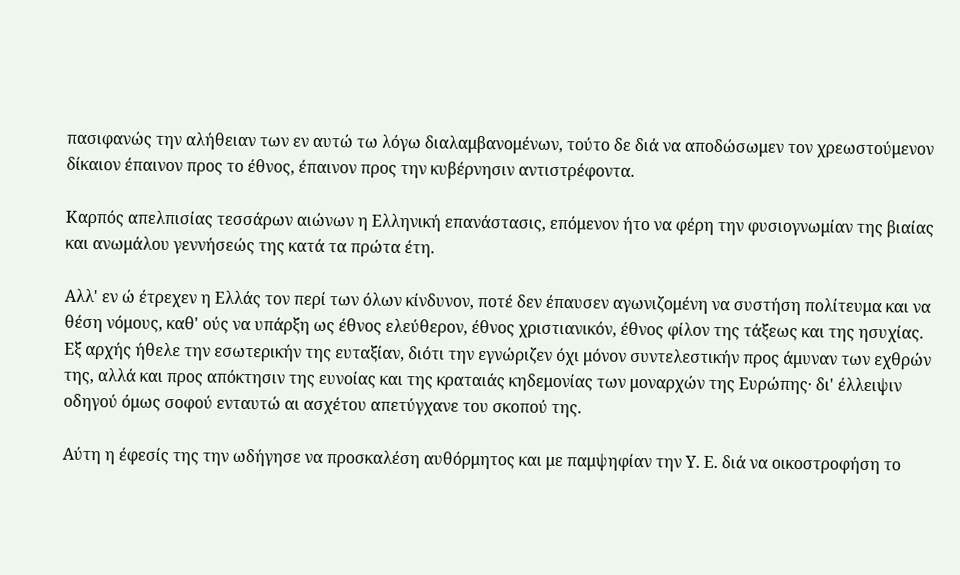πασιφανώς την αλήθειαν των εν αυτώ τω λόγω διαλαμβανομένων, τούτο δε διά να αποδώσωμεν τον χρεωστούμενον δίκαιον έπαινον προς το έθνος, έπαινον προς την κυβέρνησιν αντιστρέφοντα.

Καρπός απελπισίας τεσσάρων αιώνων η Ελληνική επανάστασις, επόμενον ήτο να φέρη την φυσιογνωμίαν της βιαίας και ανωμάλου γεννήσεώς της κατά τα πρώτα έτη.

Αλλ' εν ώ έτρεχεν η Ελλάς τον περί των όλων κίνδυνον, ποτέ δεν έπαυσεν αγωνιζομένη να συστήση πολίτευμα και να θέση νόμους, καθ' ούς να υπάρξη ως έθνος ελεύθερον, έθνος χριστιανικόν, έθνος φίλον της τάξεως και της ησυχίας. Εξ αρχής ήθελε την εσωτερικήν της ευταξίαν, διότι την εγνώριζεν όχι μόνον συντελεστικήν προς άμυναν των εχθρών της, αλλά και προς απόκτησιν της ευνοίας και της κραταιάς κηδεμονίας των μοναρχών της Ευρώπης· δι' έλλειψιν οδηγού όμως σοφού ενταυτώ αι ασχέτου απετύγχανε του σκοπού της.

Αύτη η έφεσίς της την ωδήγησε να προσκαλέση αυθόρμητος και με παμψηφίαν την Υ. Ε. διά να οικοστροφήση το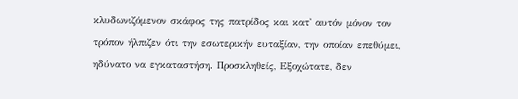κλυδωνιζόμενον σκάφος της πατρίδος και κατ' αυτόν μόνον τον τρόπον ήλπιζεν ότι την εσωτερικήν ευταξίαν, την οποίαν επεθύμει, ηδύνατο να εγκαταστήση. Προσκληθείς, Εξοχώτατε, δεν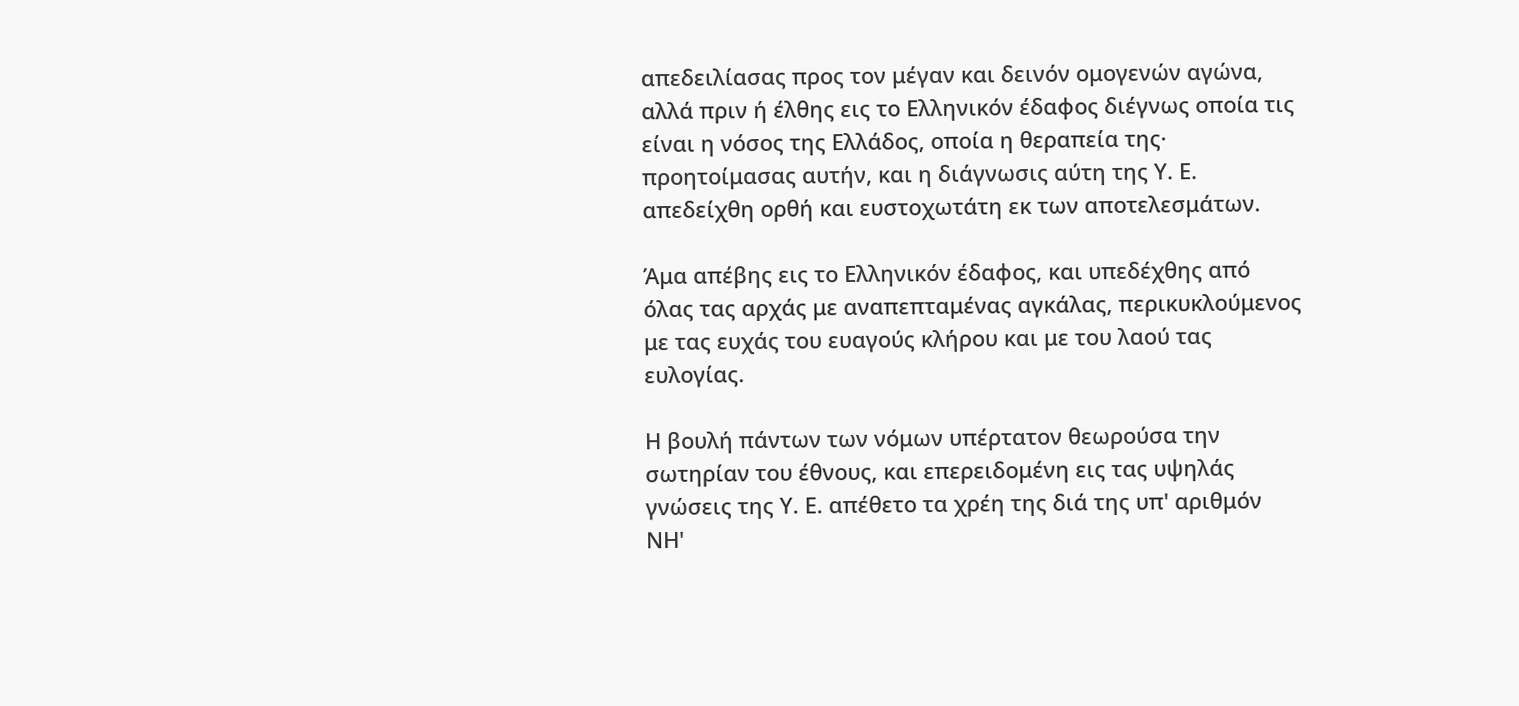απεδειλίασας προς τον μέγαν και δεινόν ομογενών αγώνα, αλλά πριν ή έλθης εις το Ελληνικόν έδαφος διέγνως οποία τις είναι η νόσος της Ελλάδος, οποία η θεραπεία της· προητοίμασας αυτήν, και η διάγνωσις αύτη της Υ. Ε. απεδείχθη ορθή και ευστοχωτάτη εκ των αποτελεσμάτων.

Άμα απέβης εις το Ελληνικόν έδαφος, και υπεδέχθης από όλας τας αρχάς με αναπεπταμένας αγκάλας, περικυκλούμενος με τας ευχάς του ευαγούς κλήρου και με του λαού τας ευλογίας.

Η βουλή πάντων των νόμων υπέρτατον θεωρούσα την σωτηρίαν του έθνους, και επερειδομένη εις τας υψηλάς γνώσεις της Υ. Ε. απέθετο τα χρέη της διά της υπ' αριθμόν ΝΗ'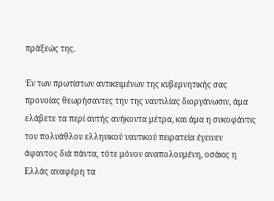πράξεώς της.

Έν των πρωτίστων αντικειμένων της κυβερνητικής σας προνοίας θεωρήσαντες την της ναυτιλίας διοργάνωσιν, άμα ελάβετε τα περί αυτής ανήκοντα μέτρα, και άμα η συκοφάντις του πολυάθλου ελληνικού ναυτικού πειρατεία έγεινεν άφαντος διά πάντα, τότε μόνον αναπολουμένη, οσάκις η Ελλάς αναφέρη τα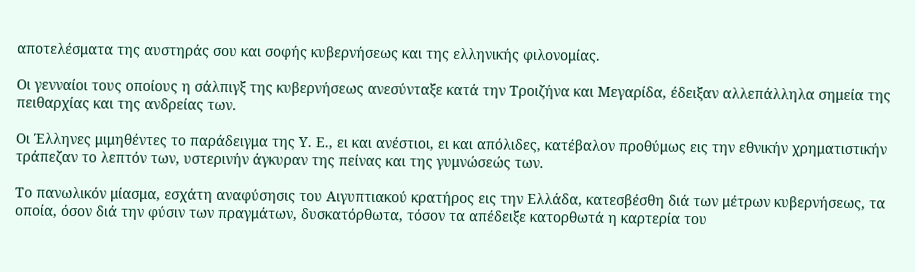αποτελέσματα της αυστηράς σου και σοφής κυβερνήσεως και της ελληνικής φιλονομίας.

Οι γενναίοι τους οποίους η σάλπιγξ της κυβερνήσεως ανεσύνταξε κατά την Τροιζήνα και Μεγαρίδα, έδειξαν αλλεπάλληλα σημεία της πειθαρχίας και της ανδρείας των.

Οι Έλληνες μιμηθέντες το παράδειγμα της Υ. Ε., ει και ανέστιοι, ει και απόλιδες, κατέβαλον προθύμως εις την εθνικήν χρηματιστικήν τράπεζαν το λεπτόν των, υστερινήν άγκυραν της πείνας και της γυμνώσεώς των.

Το πανωλικόν μίασμα, εσχάτη αναφύσησις του Αιγυπτιακού κρατήρος εις την Ελλάδα, κατεσβέσθη διά των μέτρων κυβερνήσεως, τα οποία, όσον διά την φύσιν των πραγμάτων, δυσκατόρθωτα, τόσον τα απέδειξε κατορθωτά η καρτερία του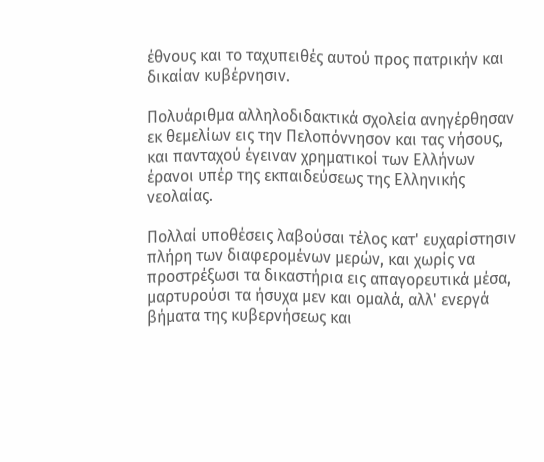έθνους και το ταχυπειθές αυτού προς πατρικήν και δικαίαν κυβέρνησιν.

Πολυάριθμα αλληλοδιδακτικά σχολεία ανηγέρθησαν εκ θεμελίων εις την Πελοπόννησον και τας νήσους, και πανταχού έγειναν χρηματικοί των Ελλήνων έρανοι υπέρ της εκπαιδεύσεως της Ελληνικής νεολαίας.

Πολλαί υποθέσεις λαβούσαι τέλος κατ' ευχαρίστησιν πλήρη των διαφερομένων μερών, και χωρίς να προστρέξωσι τα δικαστήρια εις απαγορευτικά μέσα, μαρτυρούσι τα ήσυχα μεν και ομαλά, αλλ' ενεργά βήματα της κυβερνήσεως και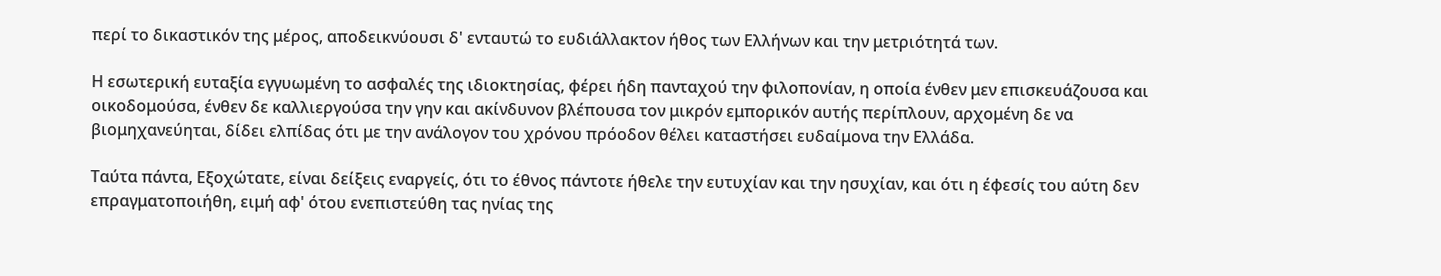περί το δικαστικόν της μέρος, αποδεικνύουσι δ' ενταυτώ το ευδιάλλακτον ήθος των Ελλήνων και την μετριότητά των.

Η εσωτερική ευταξία εγγυωμένη το ασφαλές της ιδιοκτησίας, φέρει ήδη πανταχού την φιλοπονίαν, η οποία ένθεν μεν επισκευάζουσα και οικοδομούσα, ένθεν δε καλλιεργούσα την γην και ακίνδυνον βλέπουσα τον μικρόν εμπορικόν αυτής περίπλουν, αρχομένη δε να βιομηχανεύηται, δίδει ελπίδας ότι με την ανάλογον του χρόνου πρόοδον θέλει καταστήσει ευδαίμονα την Ελλάδα.

Ταύτα πάντα, Εξοχώτατε, είναι δείξεις εναργείς, ότι το έθνος πάντοτε ήθελε την ευτυχίαν και την ησυχίαν, και ότι η έφεσίς του αύτη δεν επραγματοποιήθη, ειμή αφ' ότου ενεπιστεύθη τας ηνίας της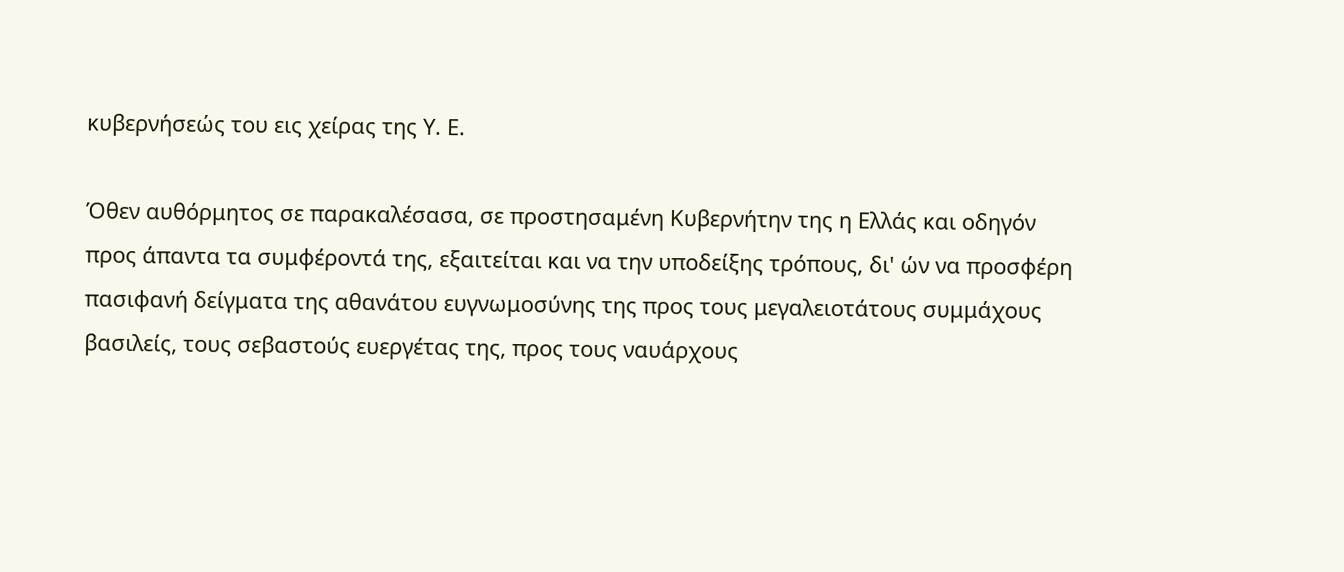κυβερνήσεώς του εις χείρας της Υ. Ε.

Όθεν αυθόρμητος σε παρακαλέσασα, σε προστησαμένη Κυβερνήτην της η Ελλάς και οδηγόν προς άπαντα τα συμφέροντά της, εξαιτείται και να την υποδείξης τρόπους, δι' ών να προσφέρη πασιφανή δείγματα της αθανάτου ευγνωμοσύνης της προς τους μεγαλειοτάτους συμμάχους βασιλείς, τους σεβαστούς ευεργέτας της, προς τους ναυάρχους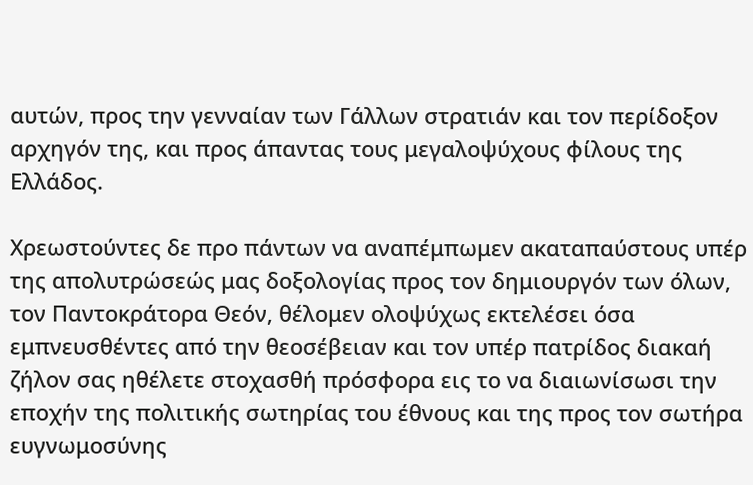αυτών, προς την γενναίαν των Γάλλων στρατιάν και τον περίδοξον αρχηγόν της, και προς άπαντας τους μεγαλοψύχους φίλους της Ελλάδος.

Χρεωστούντες δε προ πάντων να αναπέμπωμεν ακαταπαύστους υπέρ της απολυτρώσεώς μας δοξολογίας προς τον δημιουργόν των όλων, τον Παντοκράτορα Θεόν, θέλομεν ολοψύχως εκτελέσει όσα εμπνευσθέντες από την θεοσέβειαν και τον υπέρ πατρίδος διακαή ζήλον σας ηθέλετε στοχασθή πρόσφορα εις το να διαιωνίσωσι την εποχήν της πολιτικής σωτηρίας του έθνους και της προς τον σωτήρα ευγνωμοσύνης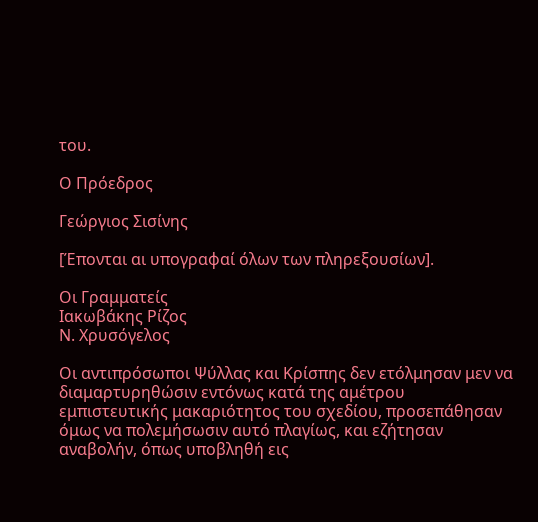του.

Ο Πρόεδρος

Γεώργιος Σισίνης

[Έπονται αι υπογραφαί όλων των πληρεξουσίων].

Οι Γραμματείς
Ιακωβάκης Ρίζος
Ν. Χρυσόγελος

Οι αντιπρόσωποι Ψύλλας και Κρίσπης δεν ετόλμησαν μεν να διαμαρτυρηθώσιν εντόνως κατά της αμέτρου εμπιστευτικής μακαριότητος του σχεδίου, προσεπάθησαν όμως να πολεμήσωσιν αυτό πλαγίως, και εζήτησαν αναβολήν, όπως υποβληθή εις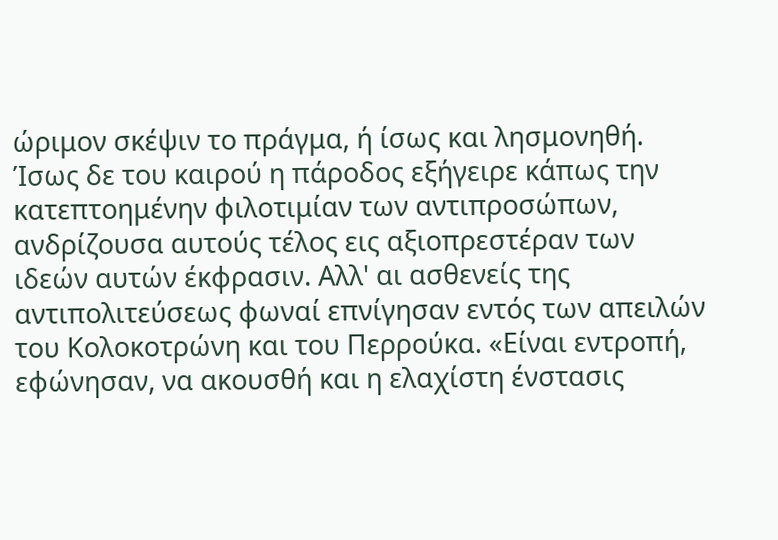ώριμον σκέψιν το πράγμα, ή ίσως και λησμονηθή. Ίσως δε του καιρού η πάροδος εξήγειρε κάπως την κατεπτοημένην φιλοτιμίαν των αντιπροσώπων, ανδρίζουσα αυτούς τέλος εις αξιοπρεστέραν των ιδεών αυτών έκφρασιν. Αλλ' αι ασθενείς της αντιπολιτεύσεως φωναί επνίγησαν εντός των απειλών του Κολοκοτρώνη και του Περρούκα. «Είναι εντροπή, εφώνησαν, να ακουσθή και η ελαχίστη ένστασις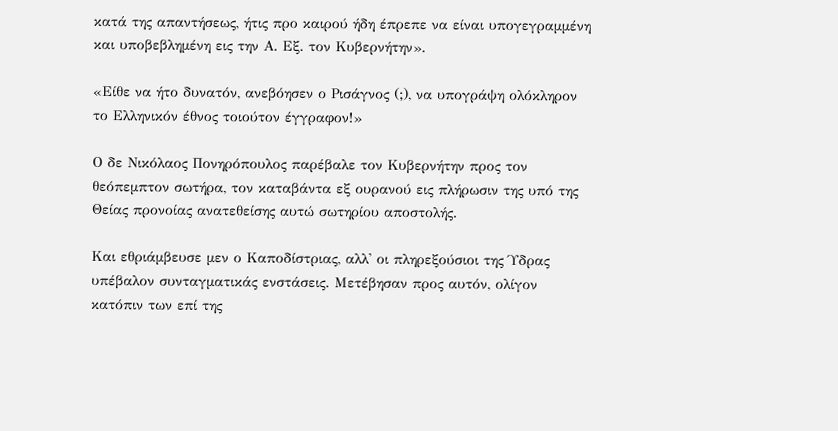κατά της απαντήσεως, ήτις προ καιρού ήδη έπρεπε να είναι υπογεγραμμένη και υποβεβλημένη εις την Α. Εξ. τον Κυβερνήτην».

«Είθε να ήτο δυνατόν, ανεβόησεν ο Ρισάγνος (;), να υπογράψη ολόκληρον το Ελληνικόν έθνος τοιούτον έγγραφον!»

Ο δε Νικόλαος Πονηρόπουλος παρέβαλε τον Κυβερνήτην προς τον θεόπεμπτον σωτήρα, τον καταβάντα εξ ουρανού εις πλήρωσιν της υπό της Θείας προνοίας ανατεθείσης αυτώ σωτηρίου αποστολής.

Και εθριάμβευσε μεν ο Καποδίστριας, αλλ' οι πληρεξούσιοι της Ύδρας υπέβαλον συνταγματικάς ενστάσεις. Μετέβησαν προς αυτόν, ολίγον κατόπιν των επί της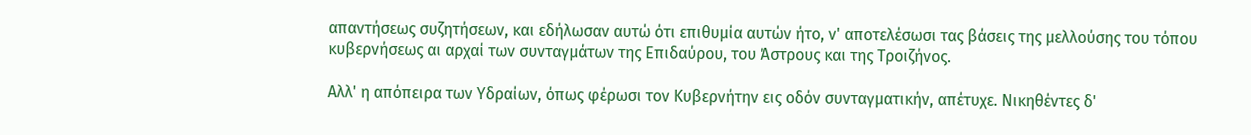απαντήσεως συζητήσεων, και εδήλωσαν αυτώ ότι επιθυμία αυτών ήτο, ν' αποτελέσωσι τας βάσεις της μελλούσης του τόπου κυβερνήσεως αι αρχαί των συνταγμάτων της Επιδαύρου, του Άστρους και της Τροιζήνος.

Αλλ' η απόπειρα των Υδραίων, όπως φέρωσι τον Κυβερνήτην εις οδόν συνταγματικήν, απέτυχε. Νικηθέντες δ'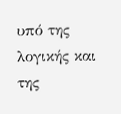υπό της λογικής και της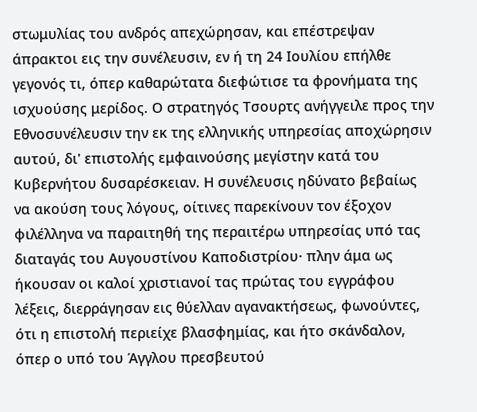στωμυλίας του ανδρός απεχώρησαν, και επέστρεψαν άπρακτοι εις την συνέλευσιν, εν ή τη 24 Ιουλίου επήλθε γεγονός τι, όπερ καθαρώτατα διεφώτισε τα φρονήματα της ισχυούσης μερίδος. Ο στρατηγός Τσουρτς ανήγγειλε προς την Εθνοσυνέλευσιν την εκ της ελληνικής υπηρεσίας αποχώρησιν αυτού, δι' επιστολής εμφαινούσης μεγίστην κατά του Κυβερνήτου δυσαρέσκειαν. Η συνέλευσις ηδύνατο βεβαίως να ακούση τους λόγους, οίτινες παρεκίνουν τον έξοχον φιλέλληνα να παραιτηθή της περαιτέρω υπηρεσίας υπό τας διαταγάς του Αυγουστίνου Καποδιστρίου· πλην άμα ως ήκουσαν οι καλοί χριστιανοί τας πρώτας του εγγράφου λέξεις, διερράγησαν εις θύελλαν αγανακτήσεως, φωνούντες, ότι η επιστολή περιείχε βλασφημίας, και ήτο σκάνδαλον, όπερ ο υπό του Άγγλου πρεσβευτού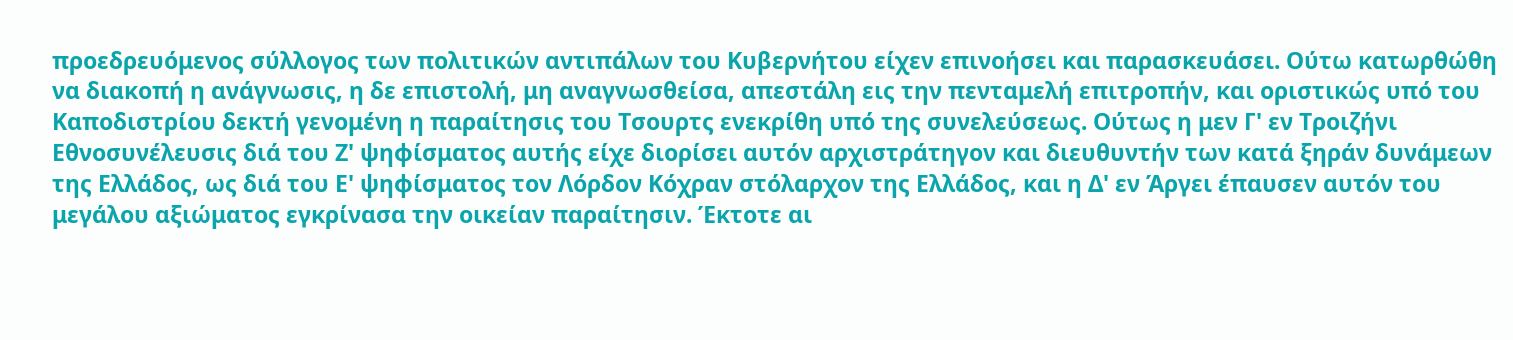προεδρευόμενος σύλλογος των πολιτικών αντιπάλων του Κυβερνήτου είχεν επινοήσει και παρασκευάσει. Ούτω κατωρθώθη να διακοπή η ανάγνωσις, η δε επιστολή, μη αναγνωσθείσα, απεστάλη εις την πενταμελή επιτροπήν, και οριστικώς υπό του Καποδιστρίου δεκτή γενομένη η παραίτησις του Τσουρτς ενεκρίθη υπό της συνελεύσεως. Ούτως η μεν Γ' εν Τροιζήνι Εθνοσυνέλευσις διά του Ζ' ψηφίσματος αυτής είχε διορίσει αυτόν αρχιστράτηγον και διευθυντήν των κατά ξηράν δυνάμεων της Ελλάδος, ως διά του Ε' ψηφίσματος τον Λόρδον Κόχραν στόλαρχον της Ελλάδος, και η Δ' εν Άργει έπαυσεν αυτόν του μεγάλου αξιώματος εγκρίνασα την οικείαν παραίτησιν. Έκτοτε αι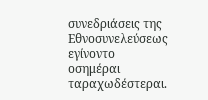συνεδριάσεις της Εθνοσυνελεύσεως εγίνοντο οσημέραι ταραχωδέστεραι.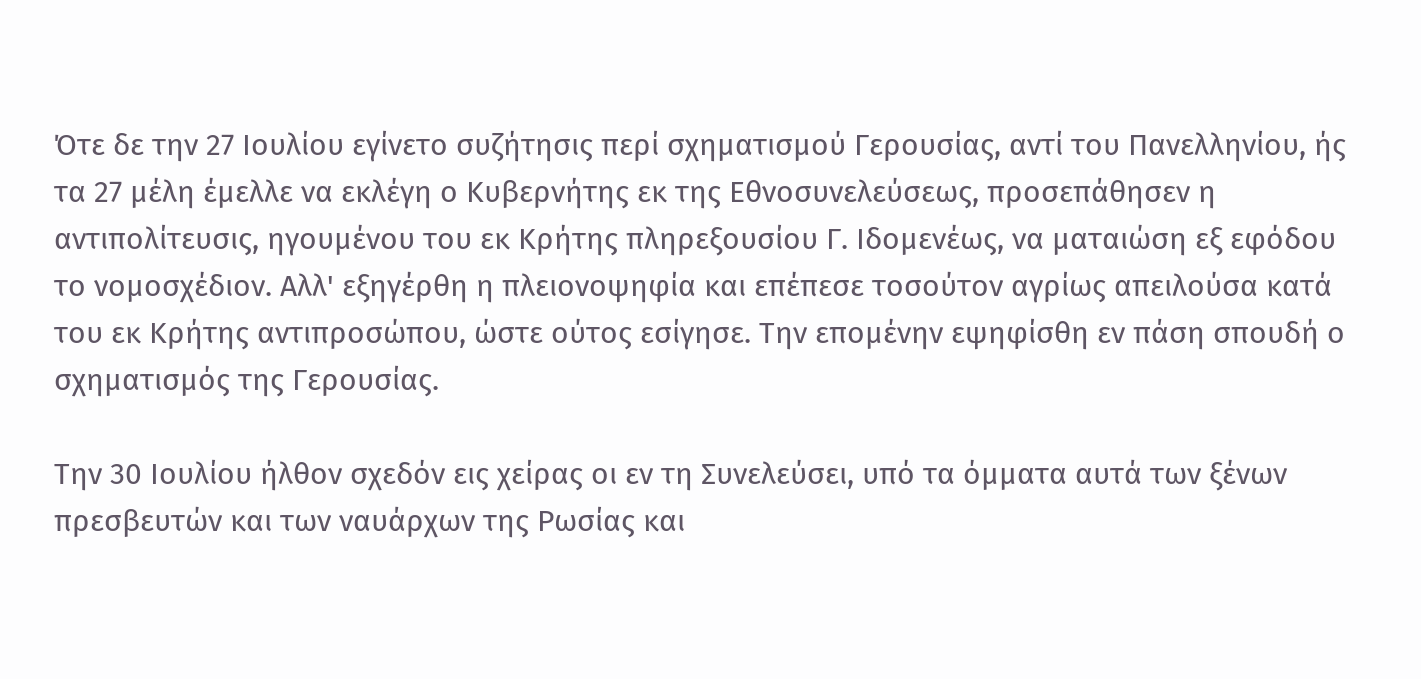Ότε δε την 27 Ιουλίου εγίνετο συζήτησις περί σχηματισμού Γερουσίας, αντί του Πανελληνίου, ής τα 27 μέλη έμελλε να εκλέγη ο Κυβερνήτης εκ της Εθνοσυνελεύσεως, προσεπάθησεν η αντιπολίτευσις, ηγουμένου του εκ Κρήτης πληρεξουσίου Γ. Ιδομενέως, να ματαιώση εξ εφόδου το νομοσχέδιον. Αλλ' εξηγέρθη η πλειονοψηφία και επέπεσε τοσούτον αγρίως απειλούσα κατά του εκ Κρήτης αντιπροσώπου, ώστε ούτος εσίγησε. Την επομένην εψηφίσθη εν πάση σπουδή ο σχηματισμός της Γερουσίας.

Την 30 Ιουλίου ήλθον σχεδόν εις χείρας οι εν τη Συνελεύσει, υπό τα όμματα αυτά των ξένων πρεσβευτών και των ναυάρχων της Ρωσίας και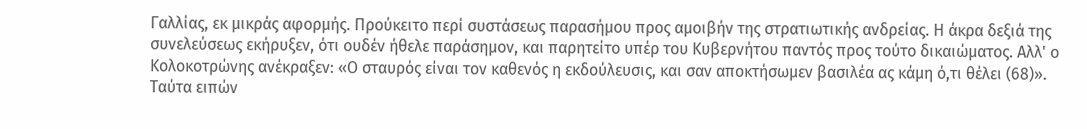Γαλλίας, εκ μικράς αφορμής. Προύκειτο περί συστάσεως παρασήμου προς αμοιβήν της στρατιωτικής ανδρείας. Η άκρα δεξιά της συνελεύσεως εκήρυξεν, ότι ουδέν ήθελε παράσημον, και παρητείτο υπέρ του Κυβερνήτου παντός προς τούτο δικαιώματος. Αλλ' ο Κολοκοτρώνης ανέκραξεν: «Ο σταυρός είναι τον καθενός η εκδούλευσις, και σαν αποκτήσωμεν βασιλέα ας κάμη ό,τι θέλει (68)». Ταύτα ειπών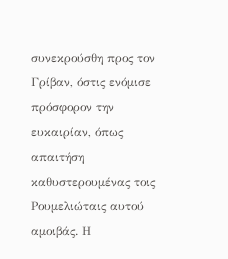συνεκρούσθη προς τον Γρίβαν, όστις ενόμισε πρόσφορον την ευκαιρίαν, όπως απαιτήση καθυστερουμένας τοις Ρουμελιώταις αυτού αμοιβάς. Η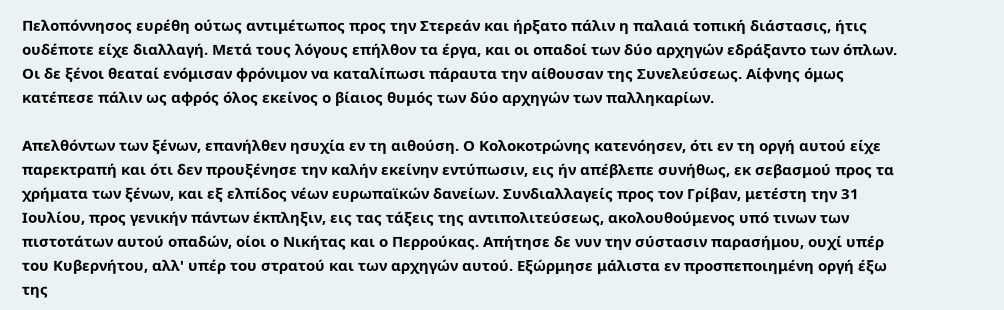Πελοπόννησος ευρέθη ούτως αντιμέτωπος προς την Στερεάν και ήρξατο πάλιν η παλαιά τοπική διάστασις, ήτις ουδέποτε είχε διαλλαγή. Μετά τους λόγους επήλθον τα έργα, και οι οπαδοί των δύο αρχηγών εδράξαντο των όπλων. Οι δε ξένοι θεαταί ενόμισαν φρόνιμον να καταλίπωσι πάραυτα την αίθουσαν της Συνελεύσεως. Αίφνης όμως κατέπεσε πάλιν ως αφρός όλος εκείνος ο βίαιος θυμός των δύο αρχηγών των παλληκαρίων.

Απελθόντων των ξένων, επανήλθεν ησυχία εν τη αιθούση. Ο Κολοκοτρώνης κατενόησεν, ότι εν τη οργή αυτού είχε παρεκτραπή και ότι δεν προυξένησε την καλήν εκείνην εντύπωσιν, εις ήν απέβλεπε συνήθως, εκ σεβασμού προς τα χρήματα των ξένων, και εξ ελπίδος νέων ευρωπαϊκών δανείων. Συνδιαλλαγείς προς τον Γρίβαν, μετέστη την 31 Ιουλίου, προς γενικήν πάντων έκπληξιν, εις τας τάξεις της αντιπολιτεύσεως, ακολουθούμενος υπό τινων των πιστοτάτων αυτού οπαδών, οίοι ο Νικήτας και ο Περρούκας. Απήτησε δε νυν την σύστασιν παρασήμου, ουχί υπέρ του Κυβερνήτου, αλλ' υπέρ του στρατού και των αρχηγών αυτού. Εξώρμησε μάλιστα εν προσπεποιημένη οργή έξω της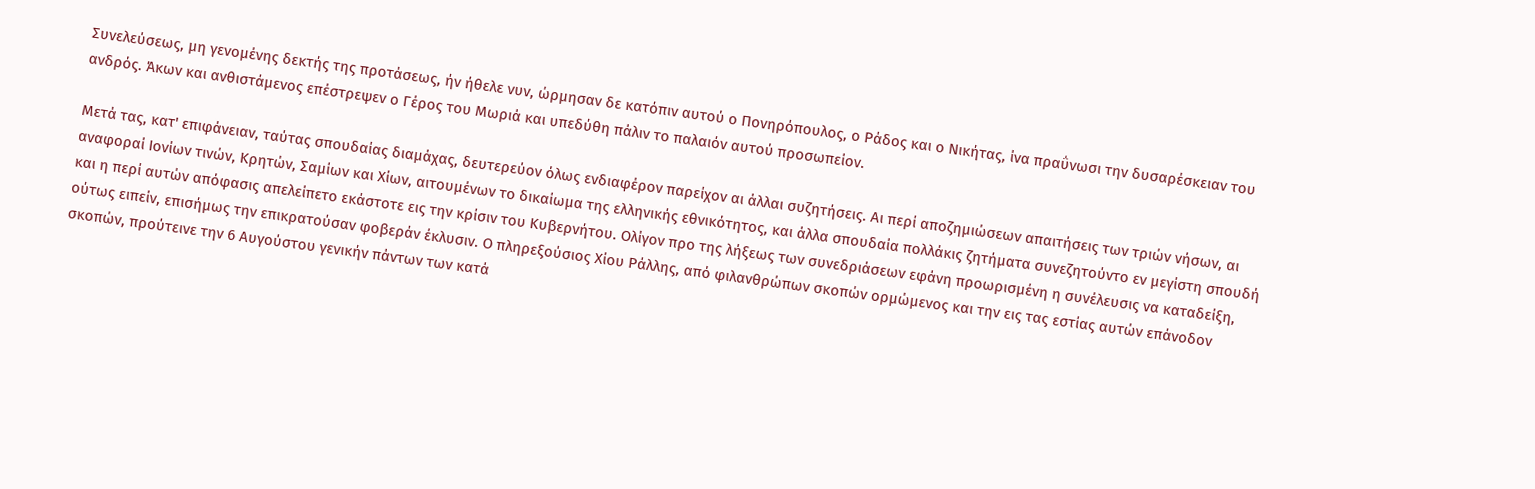Συνελεύσεως, μη γενομένης δεκτής της προτάσεως, ήν ήθελε νυν, ώρμησαν δε κατόπιν αυτού ο Πονηρόπουλος, ο Ράδος και ο Νικήτας, ίνα πραΰνωσι την δυσαρέσκειαν του ανδρός. Άκων και ανθιστάμενος επέστρεψεν ο Γέρος του Μωριά και υπεδύθη πάλιν το παλαιόν αυτού προσωπείον.

Μετά τας, κατ' επιφάνειαν, ταύτας σπουδαίας διαμάχας, δευτερεύον όλως ενδιαφέρον παρείχον αι άλλαι συζητήσεις. Αι περί αποζημιώσεων απαιτήσεις των τριών νήσων, αι αναφοραί Ιονίων τινών, Κρητών, Σαμίων και Χίων, αιτουμένων το δικαίωμα της ελληνικής εθνικότητος, και άλλα σπουδαία πολλάκις ζητήματα συνεζητούντο εν μεγίστη σπουδή και η περί αυτών απόφασις απελείπετο εκάστοτε εις την κρίσιν του Κυβερνήτου. Ολίγον προ της λήξεως των συνεδριάσεων εφάνη προωρισμένη η συνέλευσις να καταδείξη, ούτως ειπείν, επισήμως την επικρατούσαν φοβεράν έκλυσιν. Ο πληρεξούσιος Χίου Ράλλης, από φιλανθρώπων σκοπών ορμώμενος και την εις τας εστίας αυτών επάνοδον σκοπών, προύτεινε την 6 Αυγούστου γενικήν πάντων των κατά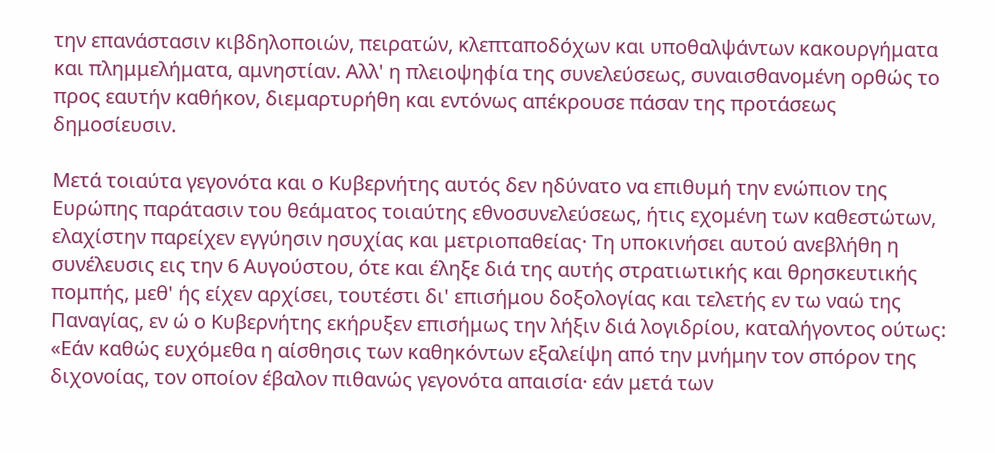την επανάστασιν κιβδηλοποιών, πειρατών, κλεπταποδόχων και υποθαλψάντων κακουργήματα και πλημμελήματα, αμνηστίαν. Αλλ' η πλειοψηφία της συνελεύσεως, συναισθανομένη ορθώς το προς εαυτήν καθήκον, διεμαρτυρήθη και εντόνως απέκρουσε πάσαν της προτάσεως δημοσίευσιν.

Μετά τοιαύτα γεγονότα και ο Κυβερνήτης αυτός δεν ηδύνατο να επιθυμή την ενώπιον της Ευρώπης παράτασιν του θεάματος τοιαύτης εθνοσυνελεύσεως, ήτις εχομένη των καθεστώτων, ελαχίστην παρείχεν εγγύησιν ησυχίας και μετριοπαθείας· Τη υποκινήσει αυτού ανεβλήθη η συνέλευσις εις την 6 Αυγούστου, ότε και έληξε διά της αυτής στρατιωτικής και θρησκευτικής πομπής, μεθ' ής είχεν αρχίσει, τουτέστι δι' επισήμου δοξολογίας και τελετής εν τω ναώ της Παναγίας, εν ώ ο Κυβερνήτης εκήρυξεν επισήμως την λήξιν διά λογιδρίου, καταλήγοντος ούτως: «Εάν καθώς ευχόμεθα η αίσθησις των καθηκόντων εξαλείψη από την μνήμην τον σπόρον της διχονοίας, τον οποίον έβαλον πιθανώς γεγονότα απαισία· εάν μετά των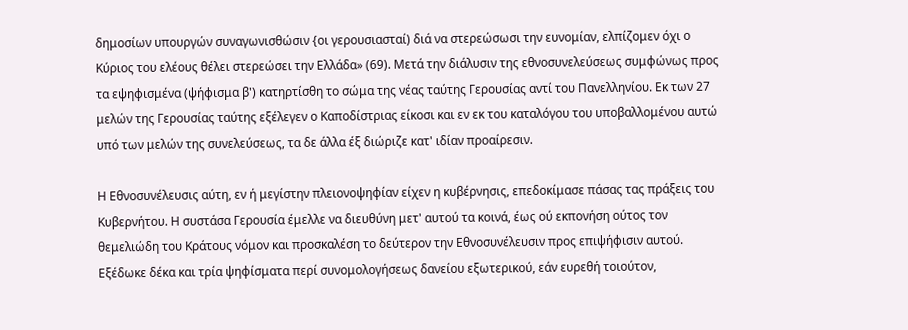δημοσίων υπουργών συναγωνισθώσιν {οι γερουσιασταί) διά να στερεώσωσι την ευνομίαν, ελπίζομεν όχι ο Κύριος του ελέους θέλει στερεώσει την Ελλάδα» (69). Μετά την διάλυσιν της εθνοσυνελεύσεως συμφώνως προς τα εψηφισμένα (ψήφισμα β') κατηρτίσθη το σώμα της νέας ταύτης Γερουσίας αντί του Πανελληνίου. Εκ των 27 μελών της Γερουσίας ταύτης εξέλεγεν ο Καποδίστριας είκοσι και εν εκ του καταλόγου του υποβαλλομένου αυτώ υπό των μελών της συνελεύσεως, τα δε άλλα έξ διώριζε κατ' ιδίαν προαίρεσιν.

Η Εθνοσυνέλευσις αύτη, εν ή μεγίστην πλειονοψηφίαν είχεν η κυβέρνησις, επεδοκίμασε πάσας τας πράξεις του Κυβερνήτου. Η συστάσα Γερουσία έμελλε να διευθύνη μετ' αυτού τα κοινά, έως ού εκπονήση ούτος τον θεμελιώδη του Κράτους νόμον και προσκαλέση το δεύτερον την Εθνοσυνέλευσιν προς επιψήφισιν αυτού. Εξέδωκε δέκα και τρία ψηφίσματα περί συνομολογήσεως δανείου εξωτερικού, εάν ευρεθή τοιούτον,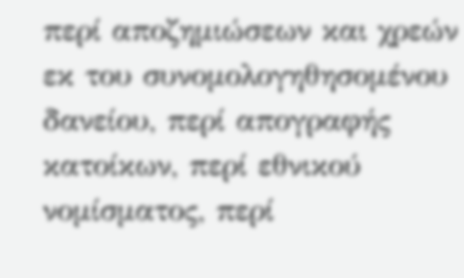περί αποζημιώσεων και χρεών εκ του συνομολογηθησομένου δανείου, περί απογραφής κατοίκων, περί εθνικού νομίσματος, περί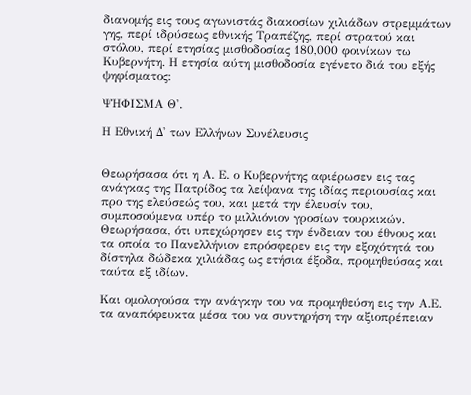διανομής εις τους αγωνιστάς διακοσίων χιλιάδων στρεμμάτων γης, περί ιδρύσεως εθνικής Τραπέζης, περί στρατού και στόλου, περί ετησίας μισθοδοσίας 180,000 φοινίκων τω Κυβερνήτη. Η ετησία αύτη μισθοδοσία εγένετο διά του εξής ψηφίσματος:

ΨΗΦΙΣΜΑ Θ'.

Η Εθνική Δ' των Ελλήνων Συνέλευσις


Θεωρήσασα ότι η Α. Ε. ο Κυβερνήτης αφιέρωσεν εις τας ανάγκας της Πατρίδος τα λείψανα της ιδίας περιουσίας και προ της ελεύσεώς του, και μετά την έλευσίν του, συμποσούμενα υπέρ το μιλλιόνιον γροσίων τουρκικών. Θεωρήσασα, ότι υπεχώρησεν εις την ένδειαν του έθνους και τα οποία το Πανελλήνιον επρόσφερεν εις την εξοχότητά του δίστηλα δώδεκα χιλιάδας ως ετήσια έξοδα, προμηθεύσας και ταύτα εξ ιδίων.

Και ομολογούσα την ανάγκην του να προμηθεύση εις την Α.Ε. τα αναπόφευκτα μέσα του να συντηρήση την αξιοπρέπειαν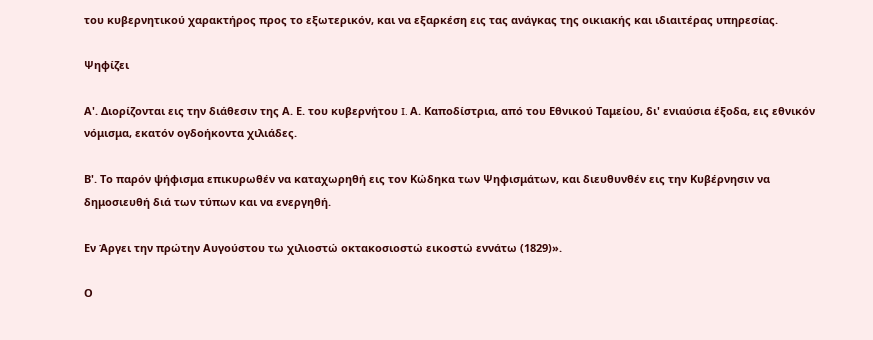του κυβερνητικού χαρακτήρος προς το εξωτερικόν, και να εξαρκέση εις τας ανάγκας της οικιακής και ιδιαιτέρας υπηρεσίας.

Ψηφίζει

Α'. Διορίζονται εις την διάθεσιν της Α. Ε. του κυβερνήτου I. Α. Καποδίστρια, από του Εθνικού Ταμείου, δι' ενιαύσια έξοδα, εις εθνικόν νόμισμα, εκατόν ογδοήκοντα χιλιάδες.

Β'. Το παρόν ψήφισμα επικυρωθέν να καταχωρηθή εις τον Κώδηκα των Ψηφισμάτων, και διευθυνθέν εις την Κυβέρνησιν να δημοσιευθή διά των τύπων και να ενεργηθή.

Εν Άργει την πρώτην Αυγούστου τω χιλιοστώ οκτακοσιοστώ εικοστώ εννάτω (1829)».

Ο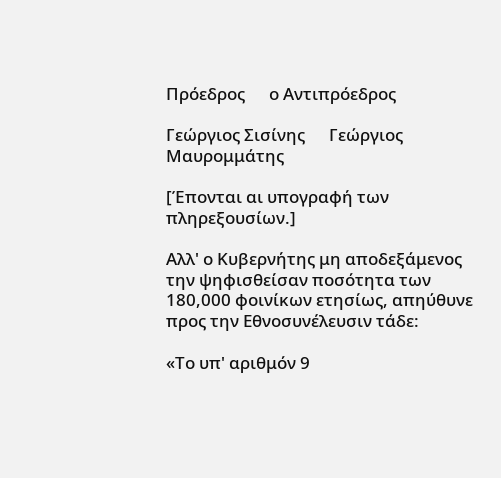Πρόεδρος      ο Αντιπρόεδρος

Γεώργιος Σισίνης      Γεώργιος Μαυρομμάτης

[Έπονται αι υπογραφή των πληρεξουσίων.]

Αλλ' ο Κυβερνήτης μη αποδεξάμενος την ψηφισθείσαν ποσότητα των 180,000 φοινίκων ετησίως, απηύθυνε προς την Εθνοσυνέλευσιν τάδε:

«Το υπ' αριθμόν 9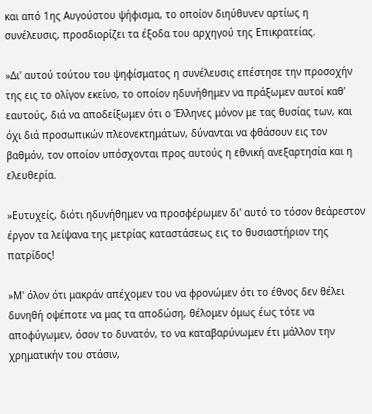και από 1ης Αυγούστου ψήφισμα, το οποίον διηύθυνεν αρτίως η συνέλευσις, προσδιορίζει τα έξοδα του αρχηγού της Επικρατείας.

»Δι' αυτού τούτου του ψηφίσματος η συνέλευσις επέστησε την προσοχήν της εις το ολίγον εκείνο, το οποίον ηδυνήθημεν να πράξωμεν αυτοί καθ' εαυτούς, διά να αποδείξωμεν ότι ο Έλληνες μόνον με τας θυσίας των, και όχι διά προσωπικών πλεονεκτημάτων, δύνανται να φθάσουν εις τον βαθμόν, τον οποίον υπόσχονται προς αυτούς η εθνική ανεξαρτησία και η ελευθερία.

»Ευτυχείς, διότι ηδυνήθημεν να προσφέρωμεν δι' αυτό το τόσον θεάρεστον έργον τα λείψανα της μετρίας καταστάσεως εις το θυσιαστήριον της πατρίδος!

»Μ' όλον ότι μακράν απέχομεν του να φρονώμεν ότι το έθνος δεν θέλει δυνηθή οψέποτε να μας τα αποδώση, θέλομεν όμως έως τότε να αποφύγωμεν, όσον το δυνατόν, το να καταβαρύνωμεν έτι μάλλον την χρηματικήν του στάσιν,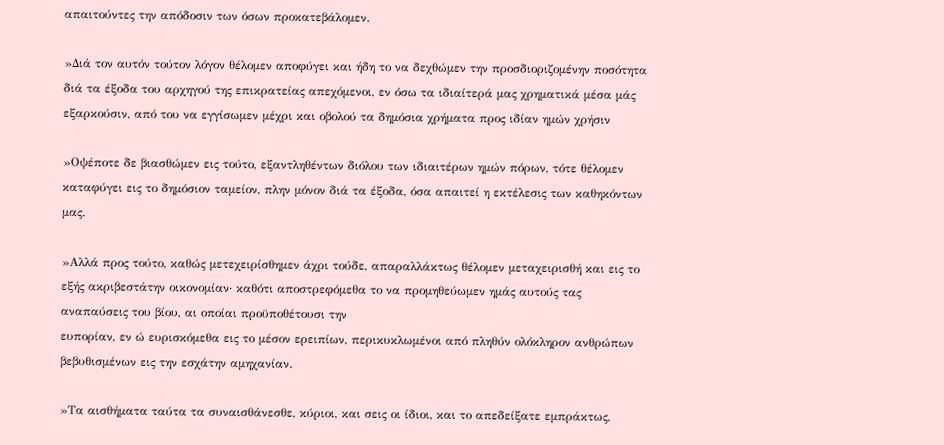απαιτούντες την απόδοσιν των όσων προκατεβάλομεν.

»Διά τον αυτόν τούτον λόγον θέλομεν αποφύγει και ήδη το να δεχθώμεν την προσδιοριζομένην ποσότητα διά τα έξοδα του αρχηγού της επικρατείας απεχόμενοι, εν όσω τα ιδιαίτερά μας χρηματικά μέσα μάς εξαρκούσιν, από του να εγγίσωμεν μέχρι και οβολού τα δημόσια χρήματα προς ιδίαν ημών χρήσιν

»Οψέποτε δε βιασθώμεν εις τούτο, εξαντληθέντων διόλου των ιδιαιτέρων ημών πόρων, τότε θέλομεν καταφύγει εις το δημόσιον ταμείον, πλην μόνον διά τα έξοδα, όσα απαιτεί η εκτέλεσις των καθηκόντων μας.

»Αλλά προς τούτο, καθώς μετεχειρίσθημεν άχρι τούδε, απαραλλάκτως θέλομεν μεταχειρισθή και εις το εξής ακριβεστάτην οικονομίαν· καθότι αποστρεφόμεθα το να προμηθεύωμεν ημάς αυτούς τας αναπαύσεις του βίου, αι οποίαι προϋποθέτουσι την
ευπορίαν, εν ώ ευρισκόμεθα εις το μέσον ερειπίων, περικυκλωμένοι από πληθύν ολόκληρον ανθρώπων βεβυθισμένων εις την εσχάτην αμηχανίαν.

»Τα αισθήματα ταύτα τα συναισθάνεσθε, κύριοι, και σεις οι ίδιοι, και το απεδείξατε εμπράκτως,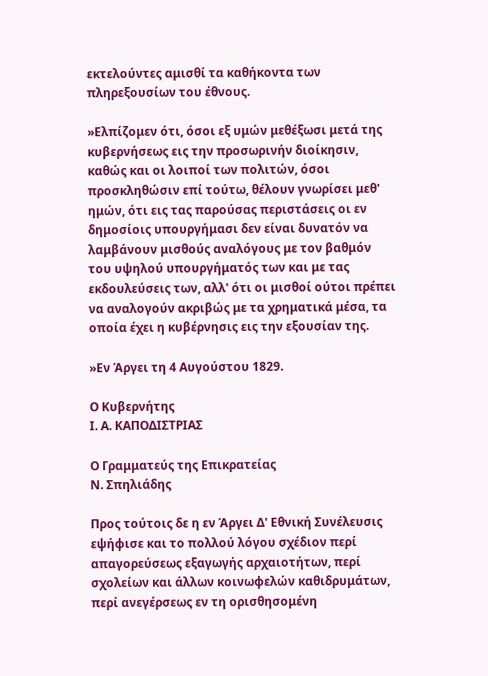εκτελούντες αμισθί τα καθήκοντα των πληρεξουσίων του έθνους.

»Ελπίζομεν ότι, όσοι εξ υμών μεθέξωσι μετά της κυβερνήσεως εις την προσωρινήν διοίκησιν, καθώς και οι λοιποί των πολιτών, όσοι προσκληθώσιν επί τούτω, θέλουν γνωρίσει μεθ' ημών, ότι εις τας παρούσας περιστάσεις οι εν δημοσίοις υπουργήμασι δεν είναι δυνατόν να λαμβάνουν μισθούς αναλόγους με τον βαθμόν του υψηλού υπουργήματός των και με τας εκδουλεύσεις των, αλλ' ότι οι μισθοί ούτοι πρέπει να αναλογούν ακριβώς με τα χρηματικά μέσα, τα οποία έχει η κυβέρνησις εις την εξουσίαν της.

»Εν Άργει τη 4 Αυγούστου 1829.

Ο Κυβερνήτης
I. Α. ΚΑΠΟΔΙΣΤΡΙΑΣ

Ο Γραμματεύς της Επικρατείας
Ν. Σπηλιάδης

Προς τούτοις δε η εν Άργει Δ' Εθνική Συνέλευσις εψήφισε και το πολλού λόγου σχέδιον περί απαγορεύσεως εξαγωγής αρχαιοτήτων, περί σχολείων και άλλων κοινωφελών καθιδρυμάτων, περί ανεγέρσεως εν τη ορισθησομένη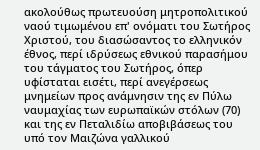ακολούθως πρωτευούση μητροπολιτικού ναού τιμωμένου επ' ονόματι του Σωτήρος Χριστού, του διασώσαντος το ελληνικόν έθνος, περί ιδρύσεως εθνικού παρασήμου του τάγματος του Σωτήρος, όπερ υφίσταται εισέτι, περί ανεγέρσεως μνημείων προς ανάμνησιν της εν Πύλω ναυμαχίας των ευρωπαϊκών στόλων (70) και της εν Πεταλιδίω αποβιβάσεως του υπό τον Μαιζώνα γαλλικού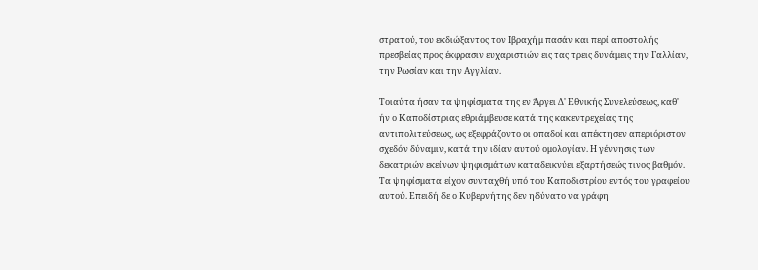στρατού, του εκδιώξαντος τον Ιβραχήμ πασάν και περί αποστολής πρεσβείας προς έκφρασιν ευχαριστιών εις τας τρεις δυνάμεις την Γαλλίαν, την Ρωσίαν και την Αγγλίαν.

Τοιαύτα ήσαν τα ψηφίσματα της εν Άργει Δ' Εθνικής Συνελεύσεως, καθ' ήν ο Καποδίστριας εθριάμβευσε κατά της κακεντρεχείας της αντιπολιτεύσεως, ως εξεφράζοντο οι οπαδοί και απέκτησεν απεριόριστον σχεδόν δύναμιν, κατά την ιδίαν αυτού ομολογίαν. Η γέννησις των δεκατριών εκείνων ψηφισμάτων καταδεικνύει εξαρτήσεώς τινος βαθμόν. Τα ψηφίσματα είχον συνταχθή υπό του Καποδιστρίου εντός του γραφείου αυτού. Επειδή δε ο Κυβερνήτης δεν ηδύνατο να γράφη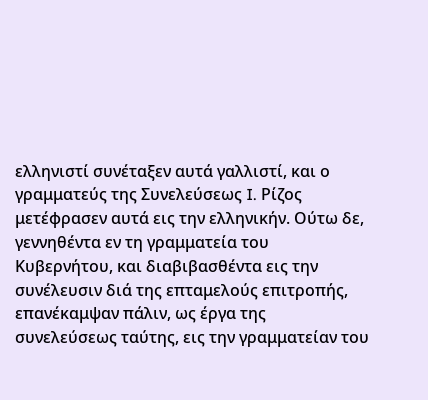ελληνιστί συνέταξεν αυτά γαλλιστί, και ο γραμματεύς της Συνελεύσεως I. Ρίζος μετέφρασεν αυτά εις την ελληνικήν. Ούτω δε, γεννηθέντα εν τη γραμματεία του Κυβερνήτου, και διαβιβασθέντα εις την συνέλευσιν διά της επταμελούς επιτροπής, επανέκαμψαν πάλιν, ως έργα της συνελεύσεως ταύτης, εις την γραμματείαν του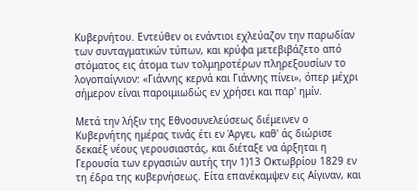Κυβερνήτου. Εντεύθεν οι ενάντιοι εχλεύαζον την παρωδίαν των συνταγματικών τύπων, και κρύφα μετεβιβάζετο από στόματος εις άτομα των τολμηροτέρων πληρεξουσίων το λογοπαίγνιον: «Γιάννης κερνά και Γιάννης πίνει», όπερ μέχρι σήμερον είναι παροιμιωδώς εν χρήσει και παρ' ημίν.

Μετά την λήξιν της Εθνοσυνελεύσεως διέμεινεν ο Κυβερνήτης ημέρας τινάς έτι εν Άργει, καθ' άς διώρισε δεκαέξ νέους γερουσιαστάς, και διέταξε να άρξηται η Γερουσία των εργασιών αυτής την 1)13 Οκτωβρίου 1829 εν τη έδρα της κυβερνήσεως. Είτα επανέκαμψεν εις Αίγιναν, και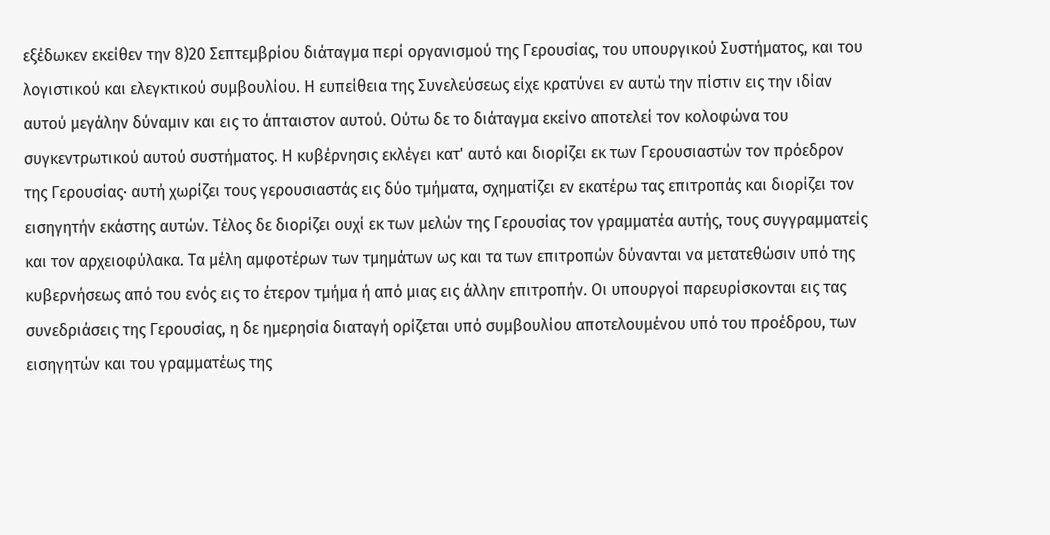εξέδωκεν εκείθεν την 8)20 Σεπτεμβρίου διάταγμα περί οργανισμού της Γερουσίας, του υπουργικού Συστήματος, και του λογιστικού και ελεγκτικού συμβουλίου. Η ευπείθεια της Συνελεύσεως είχε κρατύνει εν αυτώ την πίστιν εις την ιδίαν αυτού μεγάλην δύναμιν και εις το άπταιστον αυτού. Ούτω δε το διάταγμα εκείνο αποτελεί τον κολοφώνα του συγκεντρωτικού αυτού συστήματος. Η κυβέρνησις εκλέγει κατ' αυτό και διορίζει εκ των Γερουσιαστών τον πρόεδρον της Γερουσίας· αυτή χωρίζει τους γερουσιαστάς εις δύο τμήματα, σχηματίζει εν εκατέρω τας επιτροπάς και διορίζει τον εισηγητήν εκάστης αυτών. Τέλος δε διορίζει ουχί εκ των μελών της Γερουσίας τον γραμματέα αυτής, τους συγγραμματείς και τον αρχειοφύλακα. Τα μέλη αμφοτέρων των τμημάτων ως και τα των επιτροπών δύνανται να μετατεθώσιν υπό της κυβερνήσεως από του ενός εις το έτερον τμήμα ή από μιας εις άλλην επιτροπήν. Οι υπουργοί παρευρίσκονται εις τας συνεδριάσεις της Γερουσίας, η δε ημερησία διαταγή ορίζεται υπό συμβουλίου αποτελουμένου υπό του προέδρου, των εισηγητών και του γραμματέως της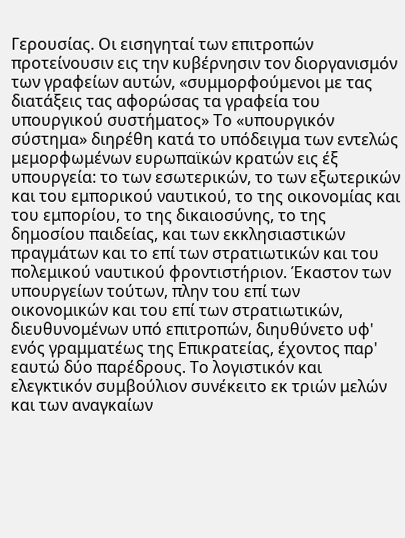Γερουσίας. Οι εισηγηταί των επιτροπών προτείνουσιν εις την κυβέρνησιν τον διοργανισμόν των γραφείων αυτών, «συμμορφούμενοι με τας διατάξεις τας αφορώσας τα γραφεία του υπουργικού συστήματος» Το «υπουργικόν σύστημα» διηρέθη κατά το υπόδειγμα των εντελώς μεμορφωμένων ευρωπαϊκών κρατών εις έξ υπουργεία: το των εσωτερικών, το των εξωτερικών και του εμπορικού ναυτικού, το της οικονομίας και του εμπορίου, το της δικαιοσύνης, το της δημοσίου παιδείας, και των εκκλησιαστικών πραγμάτων και το επί των στρατιωτικών και του πολεμικού ναυτικού φροντιστήριον. Έκαστον των υπουργείων τούτων, πλην του επί των οικονομικών και του επί των στρατιωτικών, διευθυνομένων υπό επιτροπών, διηυθύνετο υφ' ενός γραμματέως της Επικρατείας, έχοντος παρ' εαυτώ δύο παρέδρους. Το λογιστικόν και ελεγκτικόν συμβούλιον συνέκειτο εκ τριών μελών και των αναγκαίων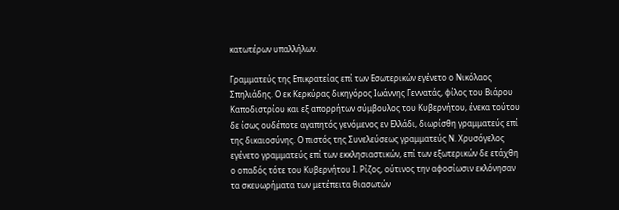κατωτέρων υπαλλήλων.

Γραμματεύς της Επικρατείας επί των Εσωτερικών εγένετο ο Νικόλαος Σπηλιάδης. Ο εκ Κερκύρας δικηγόρος Ιωάννης Γεννατάς, φίλος του Βιάρου Καποδιστρίου και εξ απορρήτων σύμβουλος του Κυβερνήτου, ένεκα τούτου δε ίσως ουδέποτε αγαπητός γενόμενος εν Ελλάδι, διωρίσθη γραμματεύς επί της δικαιοσύνης. Ο πιστός της Συνελεύσεως γραμματεύς Ν. Χρυσόγελος εγένετο γραμματεύς επί των εκκλησιαστικών, επί των εξωτερικών δε ετάχθη ο οπαδός τότε του Κυβερνήτου Ι. Ρίζος, ούτινος την αφοσίωσιν εκλόνησαν τα σκευωρήματα των μετέπειτα θιασωτών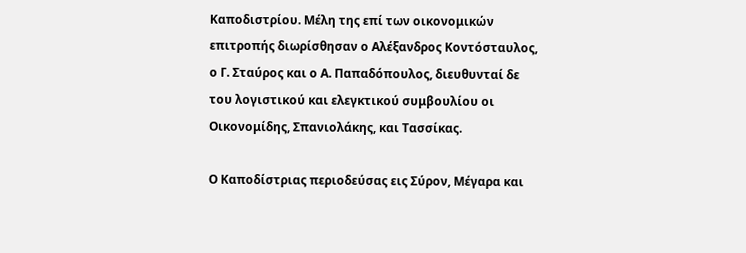Καποδιστρίου. Μέλη της επί των οικονομικών επιτροπής διωρίσθησαν ο Αλέξανδρος Κοντόσταυλος, ο Γ. Σταύρος και ο Α. Παπαδόπουλος, διευθυνταί δε του λογιστικού και ελεγκτικού συμβουλίου οι Οικονομίδης, Σπανιολάκης, και Τασσίκας.

Ο Καποδίστριας περιοδεύσας εις Σύρον, Μέγαρα και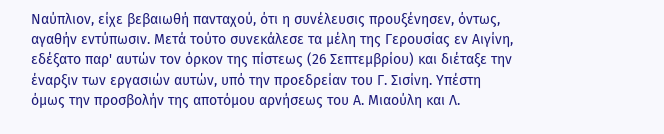Ναύπλιον, είχε βεβαιωθή πανταχού, ότι η συνέλευσις προυξένησεν, όντως, αγαθήν εντύπωσιν. Μετά τούτο συνεκάλεσε τα μέλη της Γερουσίας εν Αιγίνη, εδέξατο παρ' αυτών τον όρκον της πίστεως (26 Σεπτεμβρίου) και διέταξε την έναρξιν των εργασιών αυτών, υπό την προεδρείαν του Γ. Σισίνη. Υπέστη όμως την προσβολήν της αποτόμου αρνήσεως του Α. Μιαούλη και Λ.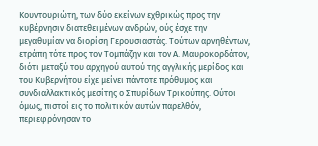Κουντουριώτη, των δύο εκείνων εχθρικώς προς την κυβέρνησιν διατεθειμένων ανδρών, ούς έσχε την μεγαθυμίαν να διορίση Γερουσιαστάς. Τούτων αρνηθέντων, ετράπη τότε προς τον Τομπάζην και τον Α. Μαυροκορδάτον, διότι μεταξύ του αρχηγού αυτού της αγγλικής μερίδος και του Κυβερνήτου είχε μείνει πάντοτε πρόθυμος και συνδιαλλακτικός μεσίτης ο Σπυρίδων Τρικούπης. Ούτοι όμως, πιστοί εις το πολιτικόν αυτών παρελθόν, περιεφρόνησαν το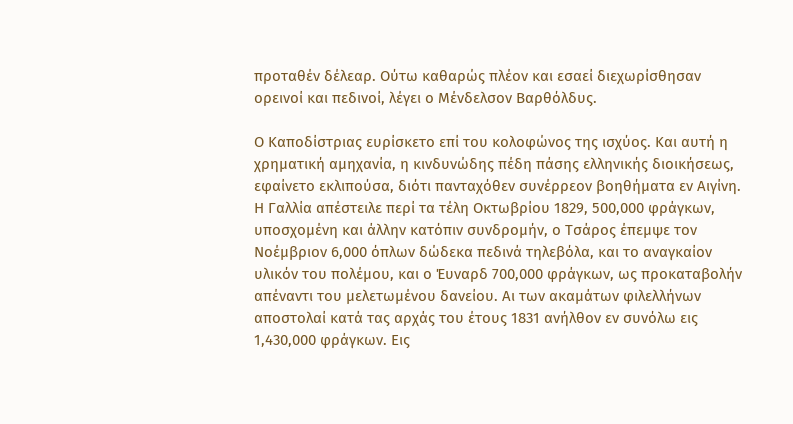προταθέν δέλεαρ. Ούτω καθαρώς πλέον και εσαεί διεχωρίσθησαν ορεινοί και πεδινοί, λέγει ο Μένδελσον Βαρθόλδυς.

Ο Καποδίστριας ευρίσκετο επί του κολοφώνος της ισχύος. Και αυτή η χρηματική αμηχανία, η κινδυνώδης πέδη πάσης ελληνικής διοικήσεως, εφαίνετο εκλιπούσα, διότι πανταχόθεν συνέρρεον βοηθήματα εν Αιγίνη. Η Γαλλία απέστειλε περί τα τέλη Οκτωβρίου 1829, 500,000 φράγκων, υποσχομένη και άλλην κατόπιν συνδρομήν, ο Τσάρος έπεμψε τον Νοέμβριον 6,000 όπλων δώδεκα πεδινά τηλεβόλα, και το αναγκαίον υλικόν του πολέμου, και ο Έυναρδ 700,000 φράγκων, ως προκαταβολήν απέναντι του μελετωμένου δανείου. Αι των ακαμάτων φιλελλήνων αποστολαί κατά τας αρχάς του έτους 1831 ανήλθον εν συνόλω εις 1,430,000 φράγκων. Εις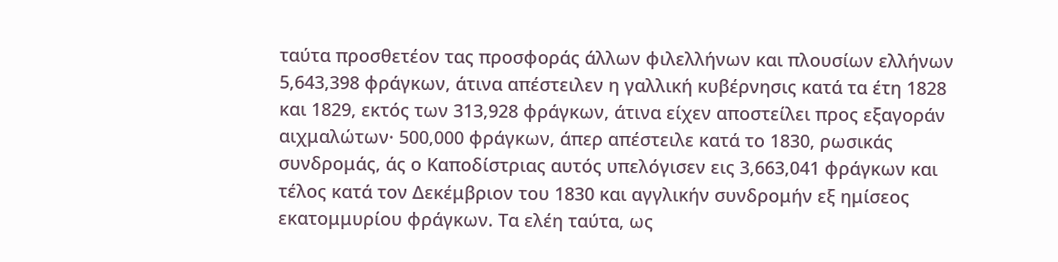ταύτα προσθετέον τας προσφοράς άλλων φιλελλήνων και πλουσίων ελλήνων 5,643,398 φράγκων, άτινα απέστειλεν η γαλλική κυβέρνησις κατά τα έτη 1828 και 1829, εκτός των 313,928 φράγκων, άτινα είχεν αποστείλει προς εξαγοράν αιχμαλώτων· 500,000 φράγκων, άπερ απέστειλε κατά το 1830, ρωσικάς συνδρομάς, άς ο Καποδίστριας αυτός υπελόγισεν εις 3,663,041 φράγκων και τέλος κατά τον Δεκέμβριον του 1830 και αγγλικήν συνδρομήν εξ ημίσεος εκατομμυρίου φράγκων. Τα ελέη ταύτα, ως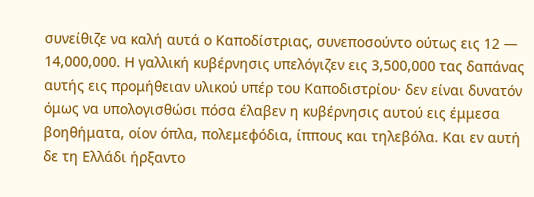συνείθιζε να καλή αυτά ο Καποδίστριας, συνεποσούντο ούτως εις 12 — 14,000,000. Η γαλλική κυβέρνησις υπελόγιζεν εις 3,500,000 τας δαπάνας αυτής εις προμήθειαν υλικού υπέρ του Καποδιστρίου· δεν είναι δυνατόν όμως να υπολογισθώσι πόσα έλαβεν η κυβέρνησις αυτού εις έμμεσα βοηθήματα, οίον όπλα, πολεμεφόδια, ίππους και τηλεβόλα. Και εν αυτή δε τη Ελλάδι ήρξαντο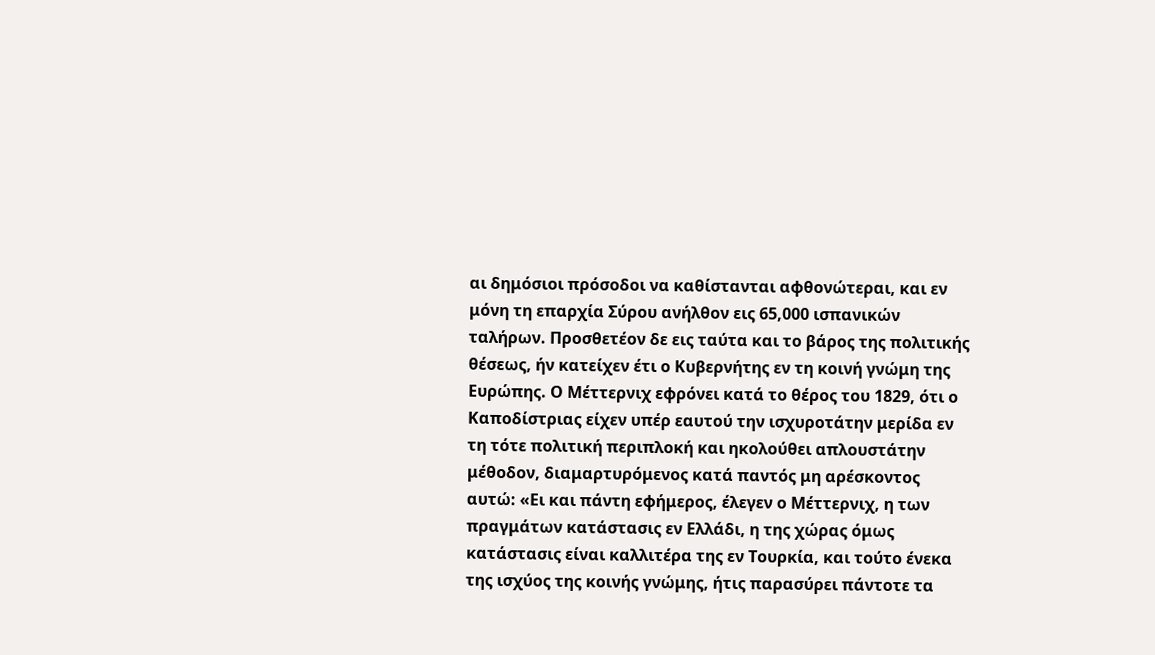αι δημόσιοι πρόσοδοι να καθίστανται αφθονώτεραι, και εν μόνη τη επαρχία Σύρου ανήλθον εις 65,000 ισπανικών ταλήρων. Προσθετέον δε εις ταύτα και το βάρος της πολιτικής θέσεως, ήν κατείχεν έτι ο Κυβερνήτης εν τη κοινή γνώμη της Ευρώπης. Ο Μέττερνιχ εφρόνει κατά το θέρος του 1829, ότι ο Καποδίστριας είχεν υπέρ εαυτού την ισχυροτάτην μερίδα εν τη τότε πολιτική περιπλοκή και ηκολούθει απλουστάτην μέθοδον, διαμαρτυρόμενος κατά παντός μη αρέσκοντος αυτώ: «Ει και πάντη εφήμερος, έλεγεν ο Μέττερνιχ, η των πραγμάτων κατάστασις εν Ελλάδι, η της χώρας όμως κατάστασις είναι καλλιτέρα της εν Τουρκία, και τούτο ένεκα της ισχύος της κοινής γνώμης, ήτις παρασύρει πάντοτε τα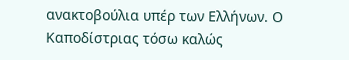ανακτοβούλια υπέρ των Ελλήνων. Ο Καποδίστριας τόσω καλώς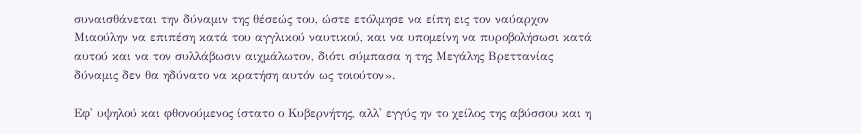συναισθάνεται την δύναμιν της θέσεώς του, ώστε ετόλμησε να είπη εις τον ναύαρχον Μιαούλην να επιπέση κατά του αγγλικού ναυτικού, και να υπομείνη να πυροβολήσωσι κατά αυτού και να τον συλλάβωσιν αιχμάλωτον, διότι σύμπασα η της Μεγάλης Βρεττανίας δύναμις δεν θα ηδύνατο να κρατήση αυτόν ως τοιούτον».

Εφ' υψηλού και φθονούμενος ίστατο ο Κυβερνήτης, αλλ' εγγύς ην το χείλος της αβύσσου και η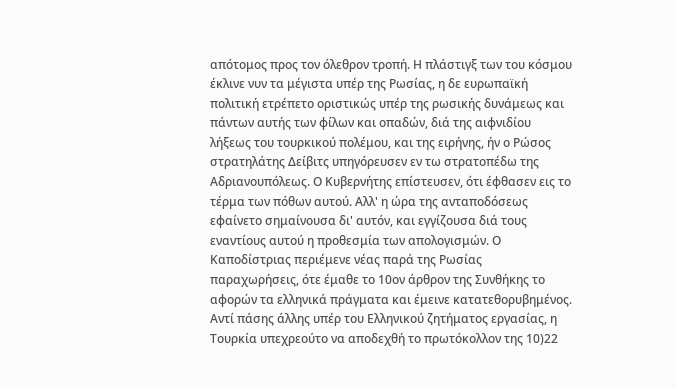απότομος προς τον όλεθρον τροπή. Η πλάστιγξ των του κόσμου έκλινε νυν τα μέγιστα υπέρ της Ρωσίας, η δε ευρωπαϊκή πολιτική ετρέπετο οριστικώς υπέρ της ρωσικής δυνάμεως και πάντων αυτής των φίλων και οπαδών, διά της αιφνιδίου λήξεως του τουρκικού πολέμου, και της ειρήνης, ήν ο Ρώσος στρατηλάτης Δείβιτς υπηγόρευσεν εν τω στρατοπέδω της Αδριανουπόλεως. Ο Κυβερνήτης επίστευσεν, ότι έφθασεν εις το τέρμα των πόθων αυτού. Αλλ' η ώρα της ανταποδόσεως εφαίνετο σημαίνουσα δι' αυτόν, και εγγίζουσα διά τους εναντίους αυτού η προθεσμία των απολογισμών. Ο Καποδίστριας περιέμενε νέας παρά της Ρωσίας παραχωρήσεις, ότε έμαθε το 10ον άρθρον της Συνθήκης το αφορών τα ελληνικά πράγματα και έμεινε κατατεθορυβημένος. Αντί πάσης άλλης υπέρ του Ελληνικού ζητήματος εργασίας, η Τουρκία υπεχρεούτο να αποδεχθή το πρωτόκολλον της 10)22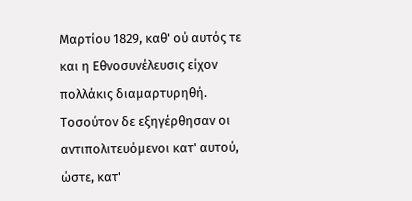Μαρτίου 1829, καθ' ού αυτός τε και η Εθνοσυνέλευσις είχον πολλάκις διαμαρτυρηθή. Τοσούτον δε εξηγέρθησαν οι αντιπολιτευόμενοι κατ' αυτού, ώστε, κατ'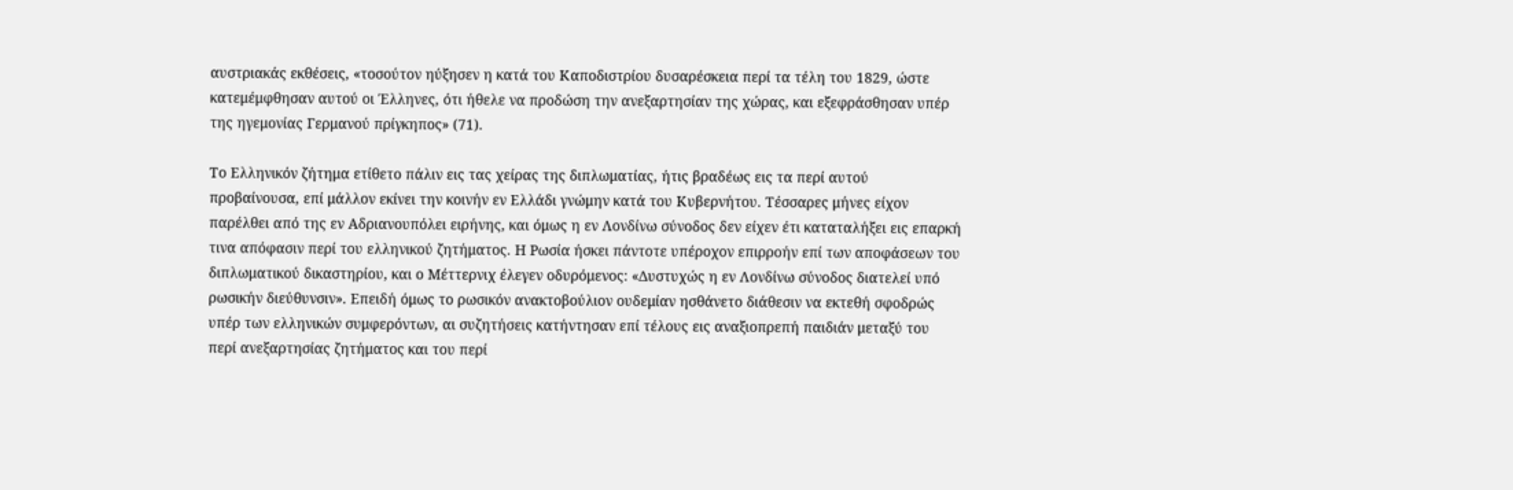αυστριακάς εκθέσεις, «τοσούτον ηύξησεν η κατά του Καποδιστρίου δυσαρέσκεια περί τα τέλη του 1829, ώστε κατεμέμφθησαν αυτού οι Έλληνες, ότι ήθελε να προδώση την ανεξαρτησίαν της χώρας, και εξεφράσθησαν υπέρ της ηγεμονίας Γερμανού πρίγκηπος» (71).

Το Ελληνικόν ζήτημα ετίθετο πάλιν εις τας χείρας της διπλωματίας, ήτις βραδέως εις τα περί αυτού προβαίνουσα, επί μάλλον εκίνει την κοινήν εν Ελλάδι γνώμην κατά του Κυβερνήτου. Τέσσαρες μήνες είχον παρέλθει από της εν Αδριανουπόλει ειρήνης, και όμως η εν Λονδίνω σύνοδος δεν είχεν έτι καταταλήξει εις επαρκή τινα απόφασιν περί του ελληνικού ζητήματος. Η Ρωσία ήσκει πάντοτε υπέροχον επιρροήν επί των αποφάσεων του διπλωματικού δικαστηρίου, και ο Μέττερνιχ έλεγεν οδυρόμενος: «Δυστυχώς η εν Λονδίνω σύνοδος διατελεί υπό ρωσικήν διεύθυνσιν». Επειδή όμως το ρωσικόν ανακτοβούλιον ουδεμίαν ησθάνετο διάθεσιν να εκτεθή σφοδρώς υπέρ των ελληνικών συμφερόντων, αι συζητήσεις κατήντησαν επί τέλους εις αναξιοπρεπή παιδιάν μεταξύ του περί ανεξαρτησίας ζητήματος και του περί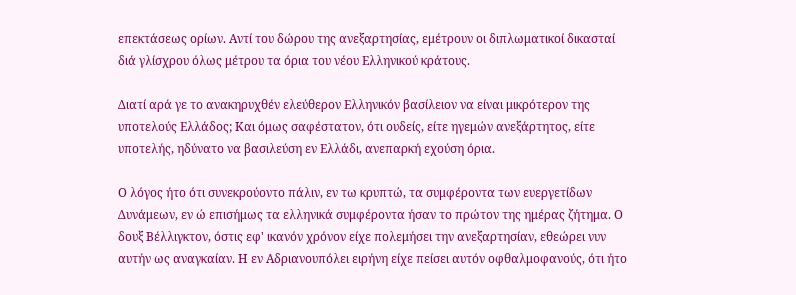επεκτάσεως ορίων. Αντί του δώρου της ανεξαρτησίας, εμέτρουν οι διπλωματικοί δικασταί διά γλίσχρου όλως μέτρου τα όρια του νέου Ελληνικού κράτους.

Διατί αρά γε το ανακηρυχθέν ελεύθερον Ελληνικόν βασίλειον να είναι μικρότερον της υποτελούς Ελλάδος; Και όμως σαφέστατον, ότι ουδείς, είτε ηγεμών ανεξάρτητος, είτε υποτελής, ηδύνατο να βασιλεύση εν Ελλάδι, ανεπαρκή εχούση όρια.

Ο λόγος ήτο ότι συνεκρούοντο πάλιν, εν τω κρυπτώ, τα συμφέροντα των ευεργετίδων Δυνάμεων, εν ώ επισήμως τα ελληνικά συμφέροντα ήσαν το πρώτον της ημέρας ζήτημα. Ο δουξ Βέλλιγκτον, όστις εφ' ικανόν χρόνον είχε πολεμήσει την ανεξαρτησίαν, εθεώρει νυν αυτήν ως αναγκαίαν. Η εν Αδριανουπόλει ειρήνη είχε πείσει αυτόν οφθαλμοφανούς, ότι ήτο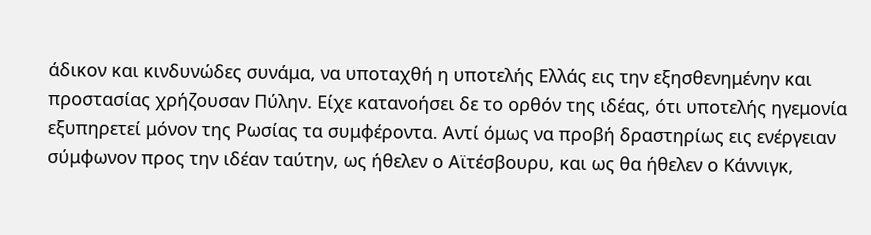άδικον και κινδυνώδες συνάμα, να υποταχθή η υποτελής Ελλάς εις την εξησθενημένην και προστασίας χρήζουσαν Πύλην. Είχε κατανοήσει δε το ορθόν της ιδέας, ότι υποτελής ηγεμονία εξυπηρετεί μόνον της Ρωσίας τα συμφέροντα. Αντί όμως να προβή δραστηρίως εις ενέργειαν σύμφωνον προς την ιδέαν ταύτην, ως ήθελεν ο Αϊτέσβουρυ, και ως θα ήθελεν ο Κάννιγκ,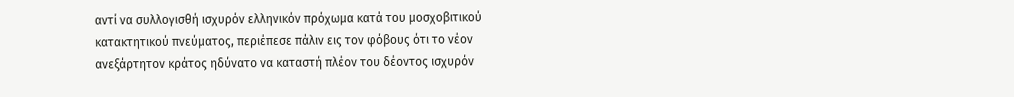αντί να συλλογισθή ισχυρόν ελληνικόν πρόχωμα κατά του μοσχοβιτικού κατακτητικού πνεύματος, περιέπεσε πάλιν εις τον φόβους ότι το νέον ανεξάρτητον κράτος ηδύνατο να καταστή πλέον του δέοντος ισχυρόν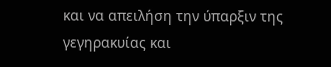και να απειλήση την ύπαρξιν της γεγηρακυίας και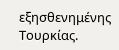εξησθενημένης Τουρκίας.